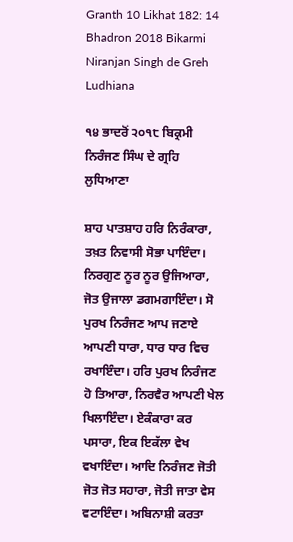Granth 10 Likhat 182: 14 Bhadron 2018 Bikarmi Niranjan Singh de Greh Ludhiana

੧੪ ਭਾਦਰੋਂ ੨੦੧੮ ਬਿਕ੍ਰਮੀ ਨਿਰੰਜਣ ਸਿੰਘ ਦੇ ਗ੍ਰਹਿ ਲੁਧਿਆਣਾ

ਸ਼ਾਹ ਪਾਤਸ਼ਾਹ ਹਰਿ ਨਿਰੰਕਾਰਾ, ਤਖ਼ਤ ਨਿਵਾਸੀ ਸੋਭਾ ਪਾਇੰਦਾ। ਨਿਰਗੁਣ ਨੂਰ ਨੂਰ ਉਜਿਆਰਾ, ਜੋਤ ਉਜਾਲਾ ਡਗਮਗਾਇੰਦਾ। ਸੋ ਪੁਰਖ ਨਿਰੰਜਣ ਆਪ ਜਣਾਏ ਆਪਣੀ ਧਾਰਾ, ਧਾਰ ਧਾਰ ਵਿਚ ਰਖਾਇੰਦਾ। ਹਰਿ ਪੁਰਖ ਨਿਰੰਜਣ ਹੋ ਤਿਆਰਾ, ਨਿਰਵੈਰ ਆਪਣੀ ਖੇਲ ਖਿਲਾਇੰਦਾ। ਏਕੰਕਾਰਾ ਕਰ ਪਸਾਰਾ, ਇਕ ਇਕੱਲਾ ਵੇਖ ਵਖਾਇੰਦਾ। ਆਦਿ ਨਿਰੰਜਣ ਜੋਤੀ ਜੋਤ ਜੋਤ ਸਹਾਰਾ, ਜੋਤੀ ਜਾਤਾ ਵੇਸ ਵਟਾਇੰਦਾ। ਅਬਿਨਾਸ਼ੀ ਕਰਤਾ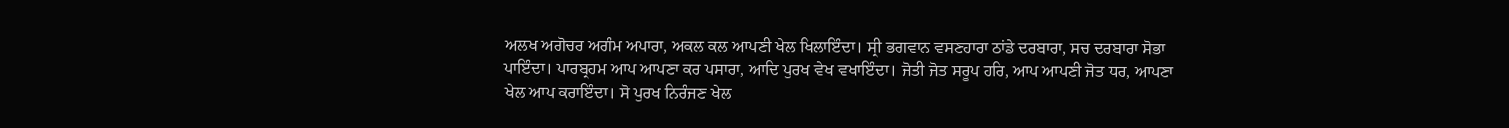ਅਲਖ ਅਗੋਚਰ ਅਗੰਮ ਅਪਾਰਾ, ਅਕਲ ਕਲ ਆਪਣੀ ਖੇਲ ਖਿਲਾਇੰਦਾ। ਸ੍ਰੀ ਭਗਵਾਨ ਵਸਣਹਾਰਾ ਠਾਂਡੇ ਦਰਬਾਰਾ, ਸਚ ਦਰਬਾਰਾ ਸੋਭਾ ਪਾਇੰਦਾ। ਪਾਰਬ੍ਰਹਮ ਆਪ ਆਪਣਾ ਕਰ ਪਸਾਰਾ, ਆਦਿ ਪੁਰਖ ਵੇਖ ਵਖਾਇੰਦਾ। ਜੋਤੀ ਜੋਤ ਸਰੂਪ ਹਰਿ, ਆਪ ਆਪਣੀ ਜੋਤ ਧਰ, ਆਪਣਾ ਖੇਲ ਆਪ ਕਰਾਇੰਦਾ। ਸੋ ਪੁਰਖ ਨਿਰੰਜਣ ਖੇਲ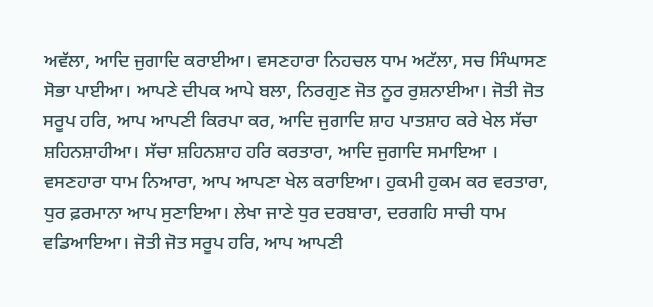ਅਵੱਲਾ, ਆਦਿ ਜੁਗਾਦਿ ਕਰਾਈਆ। ਵਸਣਹਾਰਾ ਨਿਹਚਲ ਧਾਮ ਅਟੱਲਾ, ਸਚ ਸਿੰਘਾਸਣ ਸੋਭਾ ਪਾਈਆ। ਆਪਣੇ ਦੀਪਕ ਆਪੇ ਬਲਾ, ਨਿਰਗੁਣ ਜੋਤ ਨੂਰ ਰੁਸ਼ਨਾਈਆ। ਜੋਤੀ ਜੋਤ ਸਰੂਪ ਹਰਿ, ਆਪ ਆਪਣੀ ਕਿਰਪਾ ਕਰ, ਆਦਿ ਜੁਗਾਦਿ ਸ਼ਾਹ ਪਾਤਸ਼ਾਹ ਕਰੇ ਖੇਲ ਸੱਚਾ ਸ਼ਹਿਨਸ਼ਾਹੀਆ। ਸੱਚਾ ਸ਼ਹਿਨਸ਼ਾਹ ਹਰਿ ਕਰਤਾਰਾ, ਆਦਿ ਜੁਗਾਦਿ ਸਮਾਇਆ । ਵਸਣਹਾਰਾ ਧਾਮ ਨਿਆਰਾ, ਆਪ ਆਪਣਾ ਖੇਲ ਕਰਾਇਆ। ਹੁਕਮੀ ਹੁਕਮ ਕਰ ਵਰਤਾਰਾ, ਧੁਰ ਫ਼ਰਮਾਨਾ ਆਪ ਸੁਣਾਇਆ। ਲੇਖਾ ਜਾਣੇ ਧੁਰ ਦਰਬਾਰਾ, ਦਰਗਹਿ ਸਾਚੀ ਧਾਮ ਵਡਿਆਇਆ। ਜੋਤੀ ਜੋਤ ਸਰੂਪ ਹਰਿ, ਆਪ ਆਪਣੀ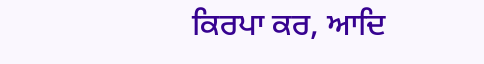ਕਿਰਪਾ ਕਰ, ਆਦਿ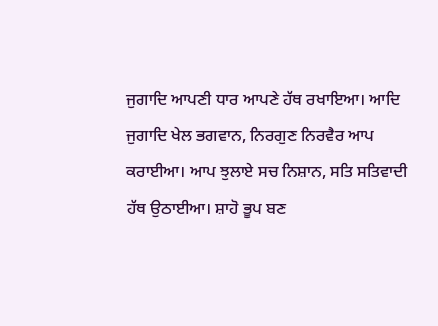ਜੁਗਾਦਿ ਆਪਣੀ ਧਾਰ ਆਪਣੇ ਹੱਥ ਰਖਾਇਆ। ਆਦਿ ਜੁਗਾਦਿ ਖੇਲ ਭਗਵਾਨ, ਨਿਰਗੁਣ ਨਿਰਵੈਰ ਆਪ ਕਰਾਈਆ। ਆਪ ਝੁਲਾਏ ਸਚ ਨਿਸ਼ਾਨ, ਸਤਿ ਸਤਿਵਾਦੀ ਹੱਥ ਉਠਾਈਆ। ਸ਼ਾਹੋ ਭੂਪ ਬਣ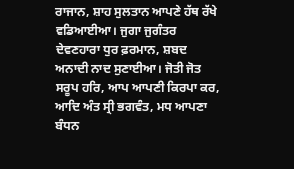ਰਾਜਾਨ, ਸ਼ਾਹ ਸੁਲਤਾਨ ਆਪਣੇ ਹੱਥ ਰੱਖੇ ਵਡਿਆਈਆ। ਜੁਗਾ ਜੁਗੰਤਰ ਦੇਵਣਹਾਰਾ ਧੁਰ ਫ਼ਰਮਾਨ, ਸ਼ਬਦ ਅਨਾਦੀ ਨਾਦ ਸੁਣਾਈਆ। ਜੋਤੀ ਜੋਤ ਸਰੂਪ ਹਰਿ, ਆਪ ਆਪਣੀ ਕਿਰਪਾ ਕਰ, ਆਦਿ ਅੰਤ ਸ੍ਰੀ ਭਗਵੰਤ, ਮਧ ਆਪਣਾ ਬੰਧਨ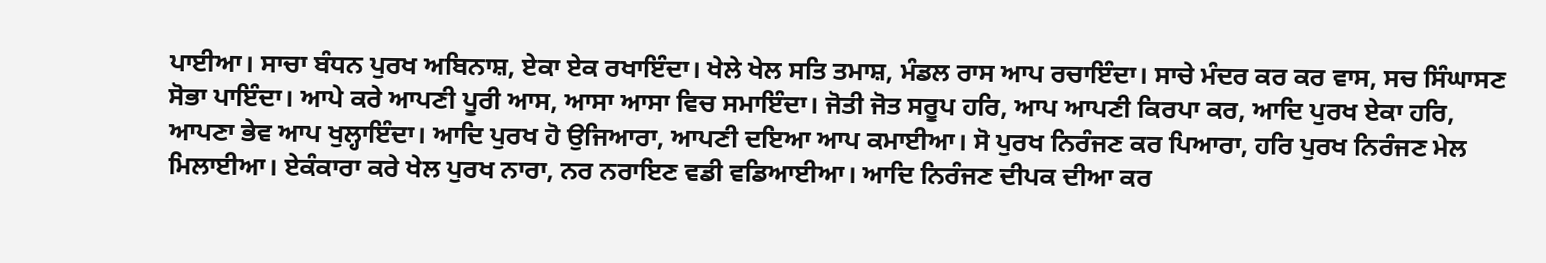ਪਾਈਆ। ਸਾਚਾ ਬੰਧਨ ਪੁਰਖ ਅਬਿਨਾਸ਼, ਏਕਾ ਏਕ ਰਖਾਇੰਦਾ। ਖੇਲੇ ਖੇਲ ਸਤਿ ਤਮਾਸ਼, ਮੰਡਲ ਰਾਸ ਆਪ ਰਚਾਇੰਦਾ। ਸਾਚੇ ਮੰਦਰ ਕਰ ਕਰ ਵਾਸ, ਸਚ ਸਿੰਘਾਸਣ ਸੋਭਾ ਪਾਇੰਦਾ। ਆਪੇ ਕਰੇ ਆਪਣੀ ਪੂਰੀ ਆਸ, ਆਸਾ ਆਸਾ ਵਿਚ ਸਮਾਇੰਦਾ। ਜੋਤੀ ਜੋਤ ਸਰੂਪ ਹਰਿ, ਆਪ ਆਪਣੀ ਕਿਰਪਾ ਕਰ, ਆਦਿ ਪੁਰਖ ਏਕਾ ਹਰਿ, ਆਪਣਾ ਭੇਵ ਆਪ ਖੁਲ੍ਹਾਇੰਦਾ। ਆਦਿ ਪੁਰਖ ਹੋ ਉਜਿਆਰਾ, ਆਪਣੀ ਦਇਆ ਆਪ ਕਮਾਈਆ। ਸੋ ਪੁਰਖ ਨਿਰੰਜਣ ਕਰ ਪਿਆਰਾ, ਹਰਿ ਪੁਰਖ ਨਿਰੰਜਣ ਮੇਲ ਮਿਲਾਈਆ। ਏਕੰਕਾਰਾ ਕਰੇ ਖੇਲ ਪੁਰਖ ਨਾਰਾ, ਨਰ ਨਰਾਇਣ ਵਡੀ ਵਡਿਆਈਆ। ਆਦਿ ਨਿਰੰਜਣ ਦੀਪਕ ਦੀਆ ਕਰ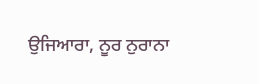ਉਜਿਆਰਾ, ਨੂਰ ਨੁਰਾਨਾ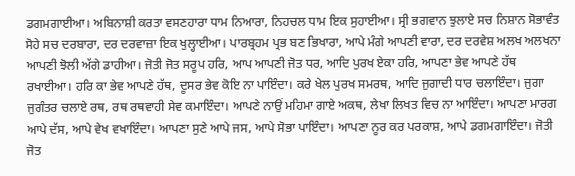ਡਗਮਗਾਈਆ। ਅਬਿਨਾਸ਼ੀ ਕਰਤਾ ਵਸਣਹਾਰਾ ਧਾਮ ਨਿਆਰਾ, ਨਿਹਚਲ ਧਾਮ ਇਕ ਸੁਹਾਈਆ। ਸ੍ਰੀ ਭਗਵਾਨ ਝੁਲਾਏ ਸਚ ਨਿਸ਼ਾਨ ਸੋਭਾਵੰਤ ਸੋਹੇ ਸਚ ਦਰਬਾਰਾ, ਦਰ ਦਰਵਾਜ਼ਾ ਇਕ ਖੁਲ੍ਹਾਈਆ। ਪਾਰਬ੍ਰਹਮ ਪ੍ਰਭ ਬਣ ਭਿਖਾਰਾ, ਆਪੇ ਮੰਗੇ ਆਪਣੀ ਵਾਰਾ, ਦਰ ਦਰਵੇਸ਼ ਅਲਖ ਅਲਖਨਾ ਆਪਣੀ ਝੋਲੀ ਅੱਗੇ ਡਾਹੀਆ। ਜੋਤੀ ਜੋਤ ਸਰੂਪ ਹਰਿ, ਆਪ ਆਪਣੀ ਜੋਤ ਧਰ, ਆਦਿ ਪੁਰਖ ਏਕਾ ਹਰਿ, ਆਪਣਾ ਭੇਵ ਆਪਣੇ ਹੱਥ ਰਖਾਈਆ। ਹਰਿ ਕਾ ਭੇਵ ਆਪਣੇ ਹੱਥ, ਦੂਸਰ ਭੇਵ ਕੋਇ ਨਾ ਪਾਇੰਦਾ। ਕਰੇ ਖੇਲ ਪੁਰਖ ਸਮਰਥ, ਆਦਿ ਜੁਗਾਦੀ ਧਾਰ ਚਲਾਇੰਦਾ। ਜੁਗਾ ਜੁਗੰਤਰ ਚਲਾਏ ਰਥ, ਰਥ ਰਥਵਾਹੀ ਸੇਵ ਕਮਾਇੰਦਾ। ਆਪਣੇ ਨਾਉਂ ਮਹਿਮਾ ਗਾਏ ਅਕਥ, ਲੇਖਾ ਲਿਖਤ ਵਿਚ ਨਾ ਆਇੰਦਾ। ਆਪਣਾ ਮਾਰਗ ਆਪੇ ਦੱਸ, ਆਪੇ ਵੇਖ ਵਖਾਇੰਦਾ। ਆਪਣਾ ਸੁਣੇ ਆਪੇ ਜਸ, ਆਪੇ ਸੋਭਾ ਪਾਇੰਦਾ। ਆਪਣਾ ਨੂਰ ਕਰ ਪਰਕਾਸ਼, ਆਪੇ ਡਗਮਗਾਇੰਦਾ। ਜੋਤੀ ਜੋਤ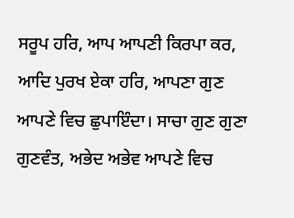ਸਰੂਪ ਹਰਿ, ਆਪ ਆਪਣੀ ਕਿਰਪਾ ਕਰ, ਆਦਿ ਪੁਰਖ ਏਕਾ ਹਰਿ, ਆਪਣਾ ਗੁਣ ਆਪਣੇ ਵਿਚ ਛੁਪਾਇੰਦਾ। ਸਾਚਾ ਗੁਣ ਗੁਣਾ ਗੁਣਵੰਤ, ਅਭੇਦ ਅਭੇਵ ਆਪਣੇ ਵਿਚ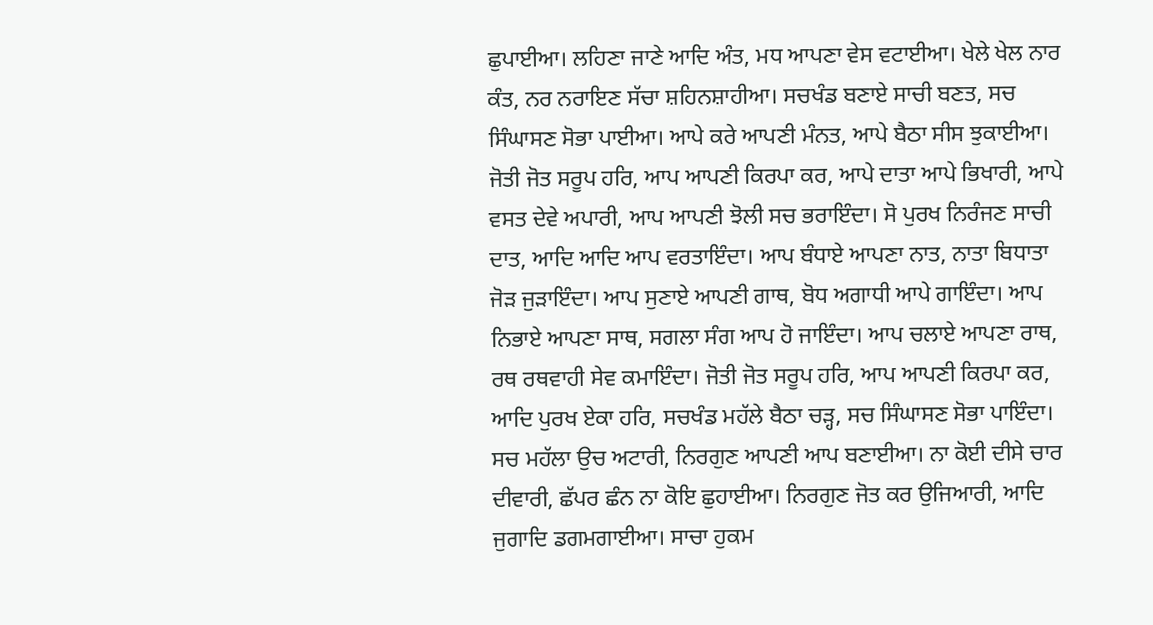ਛੁਪਾਈਆ। ਲਹਿਣਾ ਜਾਣੇ ਆਦਿ ਅੰਤ, ਮਧ ਆਪਣਾ ਵੇਸ ਵਟਾਈਆ। ਖੇਲੇ ਖੇਲ ਨਾਰ ਕੰਤ, ਨਰ ਨਰਾਇਣ ਸੱਚਾ ਸ਼ਹਿਨਸ਼ਾਹੀਆ। ਸਚਖੰਡ ਬਣਾਏ ਸਾਚੀ ਬਣਤ, ਸਚ ਸਿੰਘਾਸਣ ਸੋਭਾ ਪਾਈਆ। ਆਪੇ ਕਰੇ ਆਪਣੀ ਮੰਨਤ, ਆਪੇ ਬੈਠਾ ਸੀਸ ਝੁਕਾਈਆ। ਜੋਤੀ ਜੋਤ ਸਰੂਪ ਹਰਿ, ਆਪ ਆਪਣੀ ਕਿਰਪਾ ਕਰ, ਆਪੇ ਦਾਤਾ ਆਪੇ ਭਿਖਾਰੀ, ਆਪੇ ਵਸਤ ਦੇਵੇ ਅਪਾਰੀ, ਆਪ ਆਪਣੀ ਝੋਲੀ ਸਚ ਭਰਾਇੰਦਾ। ਸੋ ਪੁਰਖ ਨਿਰੰਜਣ ਸਾਚੀ ਦਾਤ, ਆਦਿ ਆਦਿ ਆਪ ਵਰਤਾਇੰਦਾ। ਆਪ ਬੰਧਾਏ ਆਪਣਾ ਨਾਤ, ਨਾਤਾ ਬਿਧਾਤਾ ਜੋੜ ਜੁੜਾਇੰਦਾ। ਆਪ ਸੁਣਾਏ ਆਪਣੀ ਗਾਥ, ਬੋਧ ਅਗਾਧੀ ਆਪੇ ਗਾਇੰਦਾ। ਆਪ ਨਿਭਾਏ ਆਪਣਾ ਸਾਥ, ਸਗਲਾ ਸੰਗ ਆਪ ਹੋ ਜਾਇੰਦਾ। ਆਪ ਚਲਾਏ ਆਪਣਾ ਰਾਥ, ਰਥ ਰਥਵਾਹੀ ਸੇਵ ਕਮਾਇੰਦਾ। ਜੋਤੀ ਜੋਤ ਸਰੂਪ ਹਰਿ, ਆਪ ਆਪਣੀ ਕਿਰਪਾ ਕਰ, ਆਦਿ ਪੁਰਖ ਏਕਾ ਹਰਿ, ਸਚਖੰਡ ਮਹੱਲੇ ਬੈਠਾ ਚੜ੍ਹ, ਸਚ ਸਿੰਘਾਸਣ ਸੋਭਾ ਪਾਇੰਦਾ। ਸਚ ਮਹੱਲਾ ਉਚ ਅਟਾਰੀ, ਨਿਰਗੁਣ ਆਪਣੀ ਆਪ ਬਣਾਈਆ। ਨਾ ਕੋਈ ਦੀਸੇ ਚਾਰ ਦੀਵਾਰੀ, ਛੱਪਰ ਛੰਨ ਨਾ ਕੋਇ ਛੁਹਾਈਆ। ਨਿਰਗੁਣ ਜੋਤ ਕਰ ਉਜਿਆਰੀ, ਆਦਿ ਜੁਗਾਦਿ ਡਗਮਗਾਈਆ। ਸਾਚਾ ਹੁਕਮ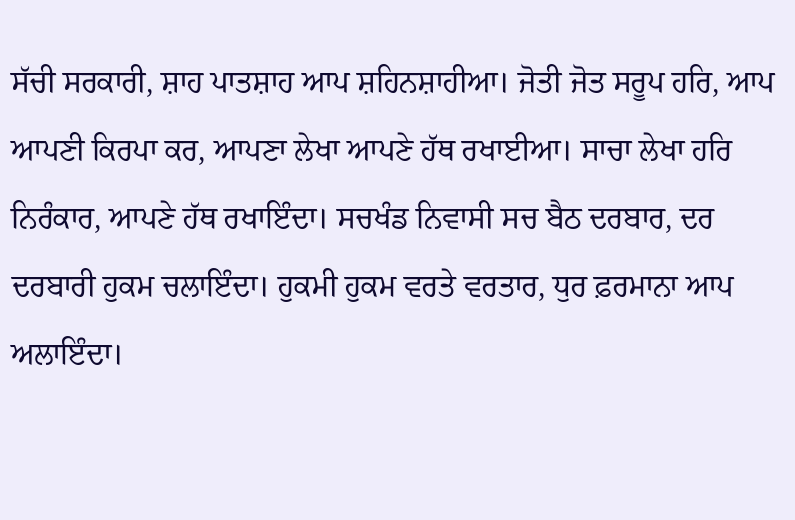ਸੱਚੀ ਸਰਕਾਰੀ, ਸ਼ਾਹ ਪਾਤਸ਼ਾਹ ਆਪ ਸ਼ਹਿਨਸ਼ਾਹੀਆ। ਜੋਤੀ ਜੋਤ ਸਰੂਪ ਹਰਿ, ਆਪ ਆਪਣੀ ਕਿਰਪਾ ਕਰ, ਆਪਣਾ ਲੇਖਾ ਆਪਣੇ ਹੱਥ ਰਖਾਈਆ। ਸਾਚਾ ਲੇਖਾ ਹਰਿ ਨਿਰੰਕਾਰ, ਆਪਣੇ ਹੱਥ ਰਖਾਇੰਦਾ। ਸਚਖੰਡ ਨਿਵਾਸੀ ਸਚ ਬੈਠ ਦਰਬਾਰ, ਦਰ ਦਰਬਾਰੀ ਹੁਕਮ ਚਲਾਇੰਦਾ। ਹੁਕਮੀ ਹੁਕਮ ਵਰਤੇ ਵਰਤਾਰ, ਧੁਰ ਫ਼ਰਮਾਨਾ ਆਪ ਅਲਾਇੰਦਾ।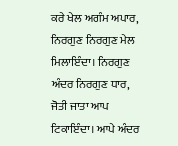ਕਰੇ ਖੇਲ ਅਗੰਮ ਅਪਾਰ, ਨਿਰਗੁਣ ਨਿਰਗੁਣ ਮੇਲ ਮਿਲਾਇੰਦਾ। ਨਿਰਗੁਣ ਅੰਦਰ ਨਿਰਗੁਣ ਧਾਰ, ਜੋਤੀ ਜਾਤਾ ਆਪ ਟਿਕਾਇੰਦਾ। ਆਪੇ ਅੰਦਰ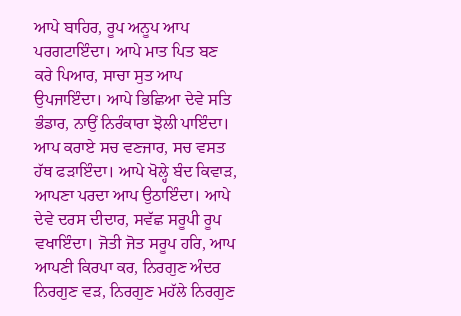ਆਪੇ ਬਾਹਿਰ, ਰੂਪ ਅਨੂਪ ਆਪ ਪਰਗਟਾਇੰਦਾ। ਆਪੇ ਮਾਤ ਪਿਤ ਬਣ ਕਰੇ ਪਿਆਰ, ਸਾਚਾ ਸੁਤ ਆਪ ਉਪਜਾਇੰਦਾ। ਆਪੇ ਭਿਛਿਆ ਦੇਵੇ ਸਤਿ ਭੰਡਾਰ, ਨਾਉਂ ਨਿਰੰਕਾਰਾ ਝੋਲੀ ਪਾਇੰਦਾ। ਆਪ ਕਰਾਏ ਸਚ ਵਣਜਾਰ, ਸਚ ਵਸਤ ਹੱਥ ਫੜਾਇੰਦਾ। ਆਪੇ ਖੋਲ੍ਹੇ ਬੰਦ ਕਿਵਾੜ, ਆਪਣਾ ਪਰਦਾ ਆਪ ਉਠਾਇੰਦਾ। ਆਪੇ ਦੇਵੇ ਦਰਸ ਦੀਦਾਰ, ਸਵੱਛ ਸਰੂਪੀ ਰੂਪ ਵਖਾਇੰਦਾ। ਜੋਤੀ ਜੋਤ ਸਰੂਪ ਹਰਿ, ਆਪ ਆਪਣੀ ਕਿਰਪਾ ਕਰ, ਨਿਰਗੁਣ ਅੰਦਰ ਨਿਰਗੁਣ ਵੜ, ਨਿਰਗੁਣ ਮਹੱਲੇ ਨਿਰਗੁਣ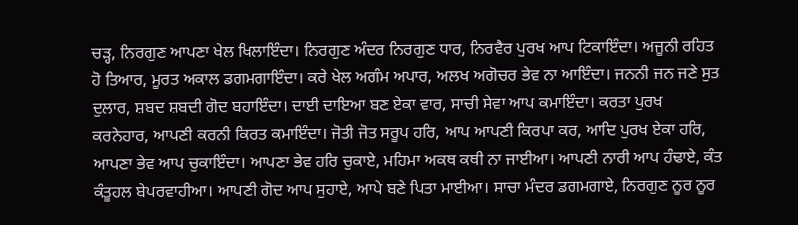ਚੜ੍ਹ, ਨਿਰਗੁਣ ਆਪਣਾ ਖੇਲ ਖਿਲਾਇੰਦਾ। ਨਿਰਗੁਣ ਅੰਦਰ ਨਿਰਗੁਣ ਧਾਰ, ਨਿਰਵੈਰ ਪੁਰਖ ਆਪ ਟਿਕਾਇੰਦਾ। ਅਜੂਨੀ ਰਹਿਤ ਹੋ ਤਿਆਰ, ਮੂਰਤ ਅਕਾਲ ਡਗਮਗਾਇੰਦਾ। ਕਰੇ ਖੇਲ ਅਗੰਮ ਅਪਾਰ, ਅਲਖ ਅਗੋਚਰ ਭੇਵ ਨਾ ਆਇੰਦਾ। ਜਨਨੀ ਜਨ ਜਣੇ ਸੁਤ ਦੁਲਾਰ, ਸ਼ਬਦ ਸ਼ਬਦੀ ਗੋਦ ਬਹਾਇੰਦਾ। ਦਾਈ ਦਾਇਆ ਬਣ ਏਕਾ ਵਾਰ, ਸਾਚੀ ਸੇਵਾ ਆਪ ਕਮਾਇੰਦਾ। ਕਰਤਾ ਪੁਰਖ ਕਰਨੇਹਾਰ, ਆਪਣੀ ਕਰਨੀ ਕਿਰਤ ਕਮਾਇੰਦਾ। ਜੋਤੀ ਜੋਤ ਸਰੂਪ ਹਰਿ, ਆਪ ਆਪਣੀ ਕਿਰਪਾ ਕਰ, ਆਦਿ ਪੁਰਖ ਏਕਾ ਹਰਿ, ਆਪਣਾ ਭੇਵ ਆਪ ਚੁਕਾਇੰਦਾ। ਆਪਣਾ ਭੇਵ ਹਰਿ ਚੁਕਾਏ, ਮਹਿਮਾ ਅਕਥ ਕਥੀ ਨਾ ਜਾਈਆ। ਆਪਣੀ ਨਾਰੀ ਆਪ ਹੰਢਾਏ, ਕੰਤ ਕੰਤੂਹਲ ਬੇਪਰਵਾਹੀਆ। ਆਪਣੀ ਗੋਦ ਆਪ ਸੁਹਾਏ, ਆਪੇ ਬਣੇ ਪਿਤਾ ਮਾਈਆ। ਸਾਚਾ ਮੰਦਰ ਡਗਮਗਾਏ, ਨਿਰਗੁਣ ਨੂਰ ਨੂਰ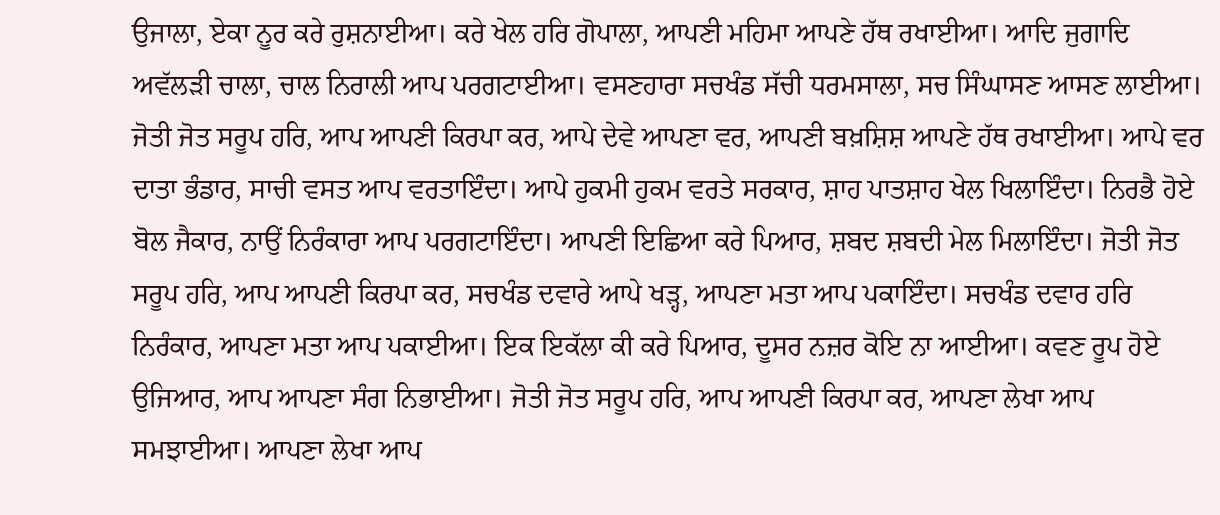ਉਜਾਲਾ, ਏਕਾ ਨੂਰ ਕਰੇ ਰੁਸ਼ਨਾਈਆ। ਕਰੇ ਖੇਲ ਹਰਿ ਗੋਪਾਲਾ, ਆਪਣੀ ਮਹਿਮਾ ਆਪਣੇ ਹੱਥ ਰਖਾਈਆ। ਆਦਿ ਜੁਗਾਦਿ ਅਵੱਲੜੀ ਚਾਲਾ, ਚਾਲ ਨਿਰਾਲੀ ਆਪ ਪਰਗਟਾਈਆ। ਵਸਣਹਾਰਾ ਸਚਖੰਡ ਸੱਚੀ ਧਰਮਸਾਲਾ, ਸਚ ਸਿੰਘਾਸਣ ਆਸਣ ਲਾਈਆ। ਜੋਤੀ ਜੋਤ ਸਰੂਪ ਹਰਿ, ਆਪ ਆਪਣੀ ਕਿਰਪਾ ਕਰ, ਆਪੇ ਦੇਵੇ ਆਪਣਾ ਵਰ, ਆਪਣੀ ਬਖ਼ਸ਼ਿਸ਼ ਆਪਣੇ ਹੱਥ ਰਖਾਈਆ। ਆਪੇ ਵਰ ਦਾਤਾ ਭੰਡਾਰ, ਸਾਚੀ ਵਸਤ ਆਪ ਵਰਤਾਇੰਦਾ। ਆਪੇ ਹੁਕਮੀ ਹੁਕਮ ਵਰਤੇ ਸਰਕਾਰ, ਸ਼ਾਹ ਪਾਤਸ਼ਾਹ ਖੇਲ ਖਿਲਾਇੰਦਾ। ਨਿਰਭੈ ਹੋਏ ਬੋਲ ਜੈਕਾਰ, ਨਾਉਂ ਨਿਰੰਕਾਰਾ ਆਪ ਪਰਗਟਾਇੰਦਾ। ਆਪਣੀ ਇਛਿਆ ਕਰੇ ਪਿਆਰ, ਸ਼ਬਦ ਸ਼ਬਦੀ ਮੇਲ ਮਿਲਾਇੰਦਾ। ਜੋਤੀ ਜੋਤ ਸਰੂਪ ਹਰਿ, ਆਪ ਆਪਣੀ ਕਿਰਪਾ ਕਰ, ਸਚਖੰਡ ਦਵਾਰੇ ਆਪੇ ਖੜ੍ਹ, ਆਪਣਾ ਮਤਾ ਆਪ ਪਕਾਇੰਦਾ। ਸਚਖੰਡ ਦਵਾਰ ਹਰਿ ਨਿਰੰਕਾਰ, ਆਪਣਾ ਮਤਾ ਆਪ ਪਕਾਈਆ। ਇਕ ਇਕੱਲਾ ਕੀ ਕਰੇ ਪਿਆਰ, ਦੂਸਰ ਨਜ਼ਰ ਕੋਇ ਨਾ ਆਈਆ। ਕਵਣ ਰੂਪ ਹੋਏ ਉਜਿਆਰ, ਆਪ ਆਪਣਾ ਸੰਗ ਨਿਭਾਈਆ। ਜੋਤੀ ਜੋਤ ਸਰੂਪ ਹਰਿ, ਆਪ ਆਪਣੀ ਕਿਰਪਾ ਕਰ, ਆਪਣਾ ਲੇਖਾ ਆਪ ਸਮਝਾਈਆ। ਆਪਣਾ ਲੇਖਾ ਆਪ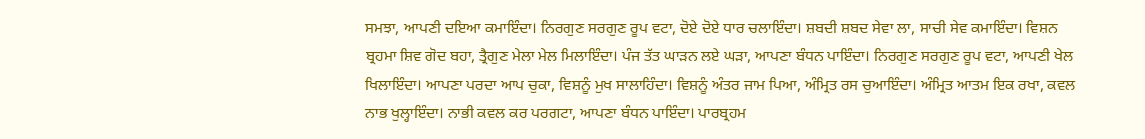ਸਮਝਾ, ਆਪਣੀ ਦਇਆ ਕਮਾਇੰਦਾ। ਨਿਰਗੁਣ ਸਰਗੁਣ ਰੂਪ ਵਟਾ, ਦੋਏ ਦੋਏ ਧਾਰ ਚਲਾਇੰਦਾ। ਸ਼ਬਦੀ ਸ਼ਬਦ ਸੇਵਾ ਲਾ, ਸਾਚੀ ਸੇਵ ਕਮਾਇੰਦਾ। ਵਿਸ਼ਨ ਬ੍ਰਹਮਾ ਸ਼ਿਵ ਗੋਦ ਬਹਾ, ਤ੍ਰੈਗੁਣ ਮੇਲਾ ਮੇਲ ਮਿਲਾਇੰਦਾ। ਪੰਜ ਤੱਤ ਘਾੜਨ ਲਏ ਘੜਾ, ਆਪਣਾ ਬੰਧਨ ਪਾਇੰਦਾ। ਨਿਰਗੁਣ ਸਰਗੁਣ ਰੂਪ ਵਟਾ, ਆਪਣੀ ਖੇਲ ਖਿਲਾਇੰਦਾ। ਆਪਣਾ ਪਰਦਾ ਆਪ ਚੁਕਾ, ਵਿਸ਼ਨੂੰ ਮੁਖ ਸਾਲਾਹਿੰਦਾ। ਵਿਸ਼ਨੂੰ ਅੰਤਰ ਜਾਮ ਪਿਆ, ਅੰਮ੍ਰਿਤ ਰਸ ਚੁਆਇੰਦਾ। ਅੰਮ੍ਰਿਤ ਆਤਮ ਇਕ ਰਖਾ, ਕਵਲ ਨਾਭ ਖੁਲ੍ਹਾਇੰਦਾ। ਨਾਭੀ ਕਵਲ ਕਰ ਪਰਗਟਾ, ਆਪਣਾ ਬੰਧਨ ਪਾਇੰਦਾ। ਪਾਰਬ੍ਰਹਮ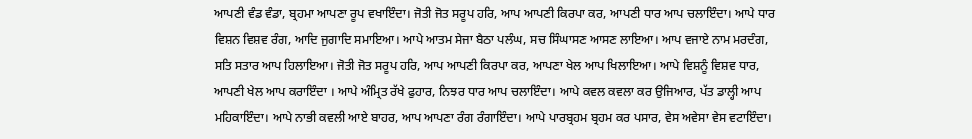ਆਪਣੀ ਵੰਡ ਵੰਡਾ, ਬ੍ਰਹਮਾ ਆਪਣਾ ਰੂਪ ਵਖਾਇੰਦਾ। ਜੋਤੀ ਜੋਤ ਸਰੂਪ ਹਰਿ, ਆਪ ਆਪਣੀ ਕਿਰਪਾ ਕਰ, ਆਪਣੀ ਧਾਰ ਆਪ ਚਲਾਇੰਦਾ। ਆਪੇ ਧਾਰ ਵਿਸ਼ਨ ਵਿਸ਼ਵ ਰੰਗ, ਆਦਿ ਜੁਗਾਦਿ ਸਮਾਇਆ। ਆਪੇ ਆਤਮ ਸੇਜਾ ਬੈਠਾ ਪਲੰਘ, ਸਚ ਸਿੰਘਾਸਣ ਆਸਣ ਲਾਇਆ। ਆਪ ਵਜਾਏ ਨਾਮ ਮਰਦੰਗ, ਸਤਿ ਸਤਾਰ ਆਪ ਹਿਲਾਇਆ। ਜੋਤੀ ਜੋਤ ਸਰੂਪ ਹਰਿ, ਆਪ ਆਪਣੀ ਕਿਰਪਾ ਕਰ, ਆਪਣਾ ਖੇਲ ਆਪ ਖਿਲਾਇਆ। ਆਪੇ ਵਿਸ਼ਨੂੰ ਵਿਸ਼ਵ ਧਾਰ, ਆਪਣੀ ਖੇਲ ਆਪ ਕਰਾਇੰਦਾ । ਆਪੇ ਅੰਮ੍ਰਿਤ ਰੱਖੇ ਫੁਹਾਰ, ਨਿਝਰ ਧਾਰ ਆਪ ਚਲਾਇੰਦਾ। ਆਪੇ ਕਵਲ ਕਵਲਾ ਕਰ ਉਜਿਆਰ, ਪੱਤ ਡਾਲ੍ਹੀ ਆਪ ਮਹਿਕਾਇੰਦਾ। ਆਪੇ ਨਾਭੀ ਕਵਲੀ ਆਏ ਬਾਹਰ, ਆਪ ਆਪਣਾ ਰੰਗ ਰੰਗਾਇੰਦਾ। ਆਪੇ ਪਾਰਬ੍ਰਹਮ ਬ੍ਰਹਮ ਕਰ ਪਸਾਰ, ਵੇਸ ਅਵੇਸਾ ਵੇਸ ਵਟਾਇੰਦਾ।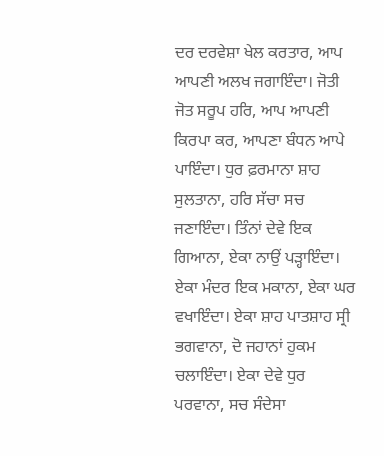ਦਰ ਦਰਵੇਸ਼ਾ ਖੇਲ ਕਰਤਾਰ, ਆਪ ਆਪਣੀ ਅਲਖ ਜਗਾਇੰਦਾ। ਜੋਤੀ ਜੋਤ ਸਰੂਪ ਹਰਿ, ਆਪ ਆਪਣੀ ਕਿਰਪਾ ਕਰ, ਆਪਣਾ ਬੰਧਨ ਆਪੇ ਪਾਇੰਦਾ। ਧੁਰ ਫ਼ਰਮਾਨਾ ਸ਼ਾਹ ਸੁਲਤਾਨਾ, ਹਰਿ ਸੱਚਾ ਸਚ ਜਣਾਇੰਦਾ। ਤਿੰਨਾਂ ਦੇਵੇ ਇਕ ਗਿਆਨਾ, ਏਕਾ ਨਾਉਂ ਪੜ੍ਹਾਇੰਦਾ। ਏਕਾ ਮੰਦਰ ਇਕ ਮਕਾਨਾ, ਏਕਾ ਘਰ ਵਖਾਇੰਦਾ। ਏਕਾ ਸ਼ਾਹ ਪਾਤਸ਼ਾਹ ਸ੍ਰੀ ਭਗਵਾਨਾ, ਦੋ ਜਹਾਨਾਂ ਹੁਕਮ ਚਲਾਇੰਦਾ। ਏਕਾ ਦੇਵੇ ਧੁਰ ਪਰਵਾਨਾ, ਸਚ ਸੰਦੇਸਾ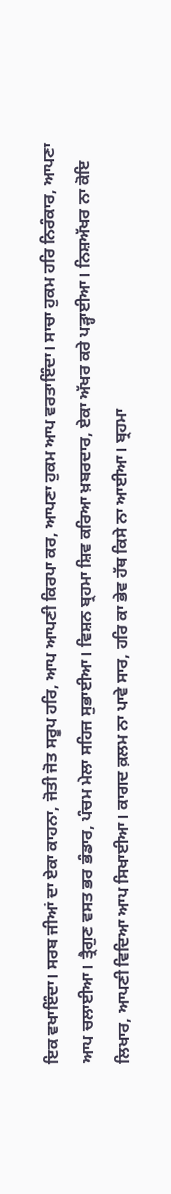ਇਕ ਵਖਾਇੰਦਾ। ਸਰਬ ਜੀਆਂ ਦਾ ਏਕਾ ਕਾਹਨਾ, ਜੋਤੀ ਜੋਤ ਸਰੂਪ ਹਰਿ, ਆਪ ਆਪਣੀ ਕਿਰਪਾ ਕਰ, ਆਪਣਾ ਹੁਕਮ ਆਪ ਵਰਤਾਇੰਦਾ। ਸਾਚਾ ਹੁਕਮ ਹਰਿ ਨਿਰੰਕਾਰ, ਆਪਣਾ ਆਪ ਚਲਾਈਆ। ਤ੍ਰੈਗੁਣ ਵਸਤ ਭਰ ਭੰਡਾਰ, ਪੰਚਮ ਮੇਲਾ ਸਹਿਜ ਸੁਭਾਈਆ। ਵਿਸ਼ਨ ਬ੍ਰਹਮਾ ਸ਼ਿਵ ਕਰਿਆ ਖ਼ਬਰਦਾਰ, ਏਕਾ ਅੱਖਰ ਕਰੇ ਪੜ੍ਹਾਈਆ। ਨਿਸ਼ਅੱਖਰ ਨਾ ਕੋਇ ਲਿਖਾਰ, ਆਪਣੀ ਵਿਦਿਆ ਆਪ ਸਿਖਾਈਆ। ਕਾਗਦ ਕ਼ਲਮ ਨਾ ਪਾਵੇ ਸਾਰ, ਹਰਿ ਕਾ ਭੇਵ ਹੱਥ ਕਿਸੇ ਨਾ ਆਈਆ। ਬ੍ਰਹਮਾ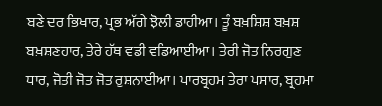ਬਣੇ ਦਰ ਭਿਖਾਰ, ਪ੍ਰਭ ਅੱਗੇ ਝੋਲੀ ਡਾਹੀਆ। ਤੂੰ ਬਖ਼ਸ਼ਿਸ਼ ਬਖ਼ਸ਼ ਬਖ਼ਸ਼ਣਹਾਰ, ਤੇਰੇ ਹੱਥ ਵਡੀ ਵਡਿਆਈਆ। ਤੇਰੀ ਜੋਤ ਨਿਰਗੁਣ ਧਾਰ, ਜੋਤੀ ਜੋਤ ਜੋਤ ਰੁਸ਼ਨਾਈਆ। ਪਾਰਬ੍ਰਹਮ ਤੇਰਾ ਪਸਾਰ, ਬ੍ਰਹਮਾ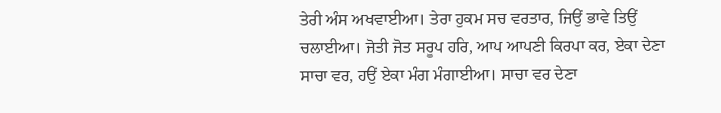ਤੇਰੀ ਅੰਸ ਅਖਵਾਈਆ। ਤੇਰਾ ਹੁਕਮ ਸਚ ਵਰਤਾਰ, ਜਿਉਂ ਭਾਵੇ ਤਿਉਂ ਚਲਾਈਆ। ਜੋਤੀ ਜੋਤ ਸਰੂਪ ਹਰਿ, ਆਪ ਆਪਣੀ ਕਿਰਪਾ ਕਰ, ਏਕਾ ਦੇਣਾ ਸਾਚਾ ਵਰ, ਹਉਂ ਏਕਾ ਮੰਗ ਮੰਗਾਈਆ। ਸਾਚਾ ਵਰ ਦੇਣਾ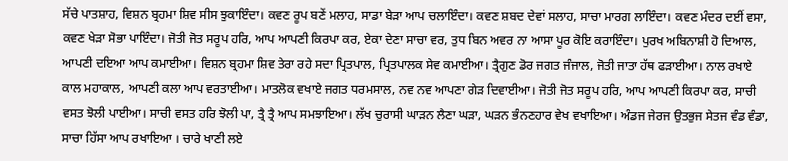ਸੱਚੇ ਪਾਤਸ਼ਾਹ, ਵਿਸ਼ਨ ਬ੍ਰਹਮਾ ਸ਼ਿਵ ਸੀਸ ਝੁਕਾਇੰਦਾ। ਕਵਣ ਰੂਪ ਬਣੇਂ ਮਲਾਹ, ਸਾਡਾ ਬੇੜਾ ਆਪ ਚਲਾਇੰਦਾ। ਕਵਣ ਸ਼ਬਦ ਦੇਵਾਂ ਸਲਾਹ, ਸਾਚਾ ਮਾਰਗ ਲਾਇੰਦਾ। ਕਵਣ ਮੰਦਰ ਦਈਂ ਵਸਾ, ਕਵਣ ਖੇੜਾ ਸੋਭਾ ਪਾਇੰਦਾ। ਜੋਤੀ ਜੋਤ ਸਰੂਪ ਹਰਿ, ਆਪ ਆਪਣੀ ਕਿਰਪਾ ਕਰ, ਏਕਾ ਦੇਣਾ ਸਾਚਾ ਵਰ, ਤੁਧ ਬਿਨ ਅਵਰ ਨਾ ਆਸਾ ਪੂਰ ਕੋਇ ਕਰਾਇੰਦਾ। ਪੁਰਖ ਅਬਿਨਾਸ਼ੀ ਹੋ ਦਿਆਲ, ਆਪਣੀ ਦਇਆ ਆਪ ਕਮਾਈਆ। ਵਿਸ਼ਨ ਬ੍ਰਹਮਾ ਸ਼ਿਵ ਤੇਰਾ ਰਹੇ ਸਦਾ ਪ੍ਰਿਤਪਾਲ, ਪ੍ਰਿਤਪਾਲਕ ਸੇਵ ਕਮਾਈਆ। ਤ੍ਰੈਗੁਣ ਡੋਰ ਜਗਤ ਜੰਜਾਲ, ਜੋਤੀ ਜਾਤਾ ਹੱਥ ਫੜਾਈਆ। ਨਾਲ ਰਖਾਏ ਕਾਲ ਮਹਾਕਾਲ, ਆਪਣੀ ਕਲਾ ਆਪ ਵਰਤਾਈਆ। ਮਾਤਲੋਕ ਵਖਾਏ ਜਗਤ ਧਰਮਸਾਲ, ਨਵ ਨਵ ਆਪਣਾ ਗੇੜ ਦਿਵਾਈਆ। ਜੋਤੀ ਜੋਤ ਸਰੂਪ ਹਰਿ, ਆਪ ਆਪਣੀ ਕਿਰਪਾ ਕਰ, ਸਾਚੀ ਵਸਤ ਝੋਲੀ ਪਾਈਆ। ਸਾਚੀ ਵਸਤ ਹਰਿ ਝੋਲੀ ਪਾ, ਤ੍ਰੈ ਤ੍ਰੈ ਆਪ ਸਮਝਾਇਆ। ਲੱਖ ਚੁਰਾਸੀ ਘਾੜਨ ਲੈਣਾ ਘੜਾ, ਘੜਨ ਭੰਨਣਹਾਰ ਵੇਖ ਵਖਾਇਆ। ਅੰਡਜ ਜੇਰਜ ਉਤਭੁਜ ਸੇਤਜ ਵੰਡ ਵੰਡਾ, ਸਾਚਾ ਹਿੱਸਾ ਆਪ ਰਖਾਇਆ । ਚਾਰੇ ਖਾਣੀ ਲਏ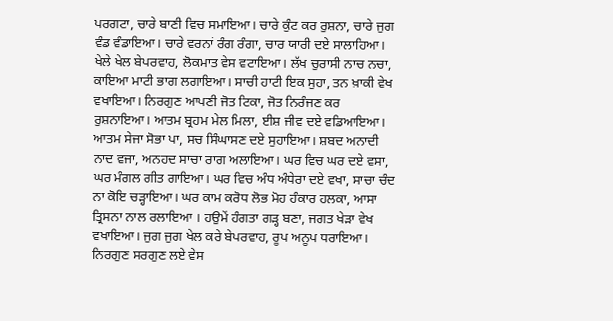ਪਰਗਟਾ, ਚਾਰੇ ਬਾਣੀ ਵਿਚ ਸਮਾਇਆ। ਚਾਰੇ ਕੁੰਟ ਕਰ ਰੁਸ਼ਨਾ, ਚਾਰੇ ਜੁਗ ਵੰਡ ਵੰਡਾਇਆ। ਚਾਰੇ ਵਰਨਾਂ ਰੰਗ ਰੰਗਾ, ਚਾਰ ਯਾਰੀ ਦਏ ਸਾਲਾਹਿਆ। ਖੇਲੇ ਖੇਲ ਬੇਪਰਵਾਹ, ਲੋਕਮਾਤ ਵੇਸ ਵਟਾਇਆ। ਲੱਖ ਚੁਰਾਸੀ ਨਾਚ ਨਚਾ, ਕਾਇਆ ਮਾਟੀ ਭਾਗ ਲਗਾਇਆ। ਸਾਚੀ ਹਾਟੀ ਇਕ ਸੁਹਾ, ਤਨ ਖ਼ਾਕੀ ਵੇਖ ਵਖਾਇਆ। ਨਿਰਗੁਣ ਆਪਣੀ ਜੋਤ ਟਿਕਾ, ਜੋਤ ਨਿਰੰਜਣ ਕਰ ਰੁਸ਼ਨਾਇਆ। ਆਤਮ ਬ੍ਰਹਮ ਮੇਲ ਮਿਲਾ, ਈਸ਼ ਜੀਵ ਦਏ ਵਡਿਆਇਆ। ਆਤਮ ਸੇਜਾ ਸੋਭਾ ਪਾ, ਸਚ ਸਿੰਘਾਸਣ ਦਏ ਸੁਹਾਇਆ। ਸ਼ਬਦ ਅਨਾਦੀ ਨਾਦ ਵਜਾ, ਅਨਹਦ ਸਾਚਾ ਰਾਗ ਅਲਾਇਆ। ਘਰ ਵਿਚ ਘਰ ਦਏ ਵਸਾ, ਘਰ ਮੰਗਲ ਗੀਤ ਗਾਇਆ। ਘਰ ਵਿਚ ਅੰਧ ਅੰਧੇਰਾ ਦਏ ਵਖਾ, ਸਾਚਾ ਚੰਦ ਨਾ ਕੋਇ ਚੜ੍ਹਾਇਆ। ਘਰ ਕਾਮ ਕਰੋਧ ਲੋਭ ਮੋਹ ਹੰਕਾਰ ਹਲਕਾ, ਆਸਾ ਤ੍ਰਿਸਨਾ ਨਾਲ ਰਲਾਇਆ । ਹਉਮੇਂ ਹੰਗਤਾ ਗੜ੍ਹ ਬਣਾ, ਜਗਤ ਖੇੜਾ ਵੇਖ ਵਖਾਇਆ। ਜੁਗ ਜੁਗ ਖੇਲ ਕਰੇ ਬੇਪਰਵਾਹ, ਰੂਪ ਅਨੂਪ ਧਰਾਇਆ। ਨਿਰਗੁਣ ਸਰਗੁਣ ਲਏ ਵੇਸ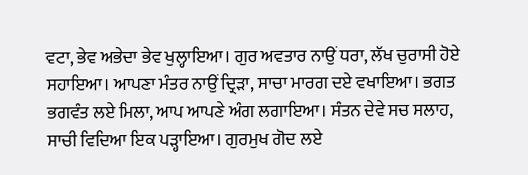ਵਟਾ, ਭੇਵ ਅਭੇਦਾ ਭੇਵ ਖੁਲ੍ਹਾਇਆ। ਗੁਰ ਅਵਤਾਰ ਨਾਉਂ ਧਰਾ, ਲੱਖ ਚੁਰਾਸੀ ਹੋਏ ਸਹਾਇਆ। ਆਪਣਾ ਮੰਤਰ ਨਾਉਂ ਦ੍ਰਿੜਾ, ਸਾਚਾ ਮਾਰਗ ਦਏ ਵਖਾਇਆ। ਭਗਤ ਭਗਵੰਤ ਲਏ ਮਿਲਾ, ਆਪ ਆਪਣੇ ਅੰਗ ਲਗਾਇਆ। ਸੰਤਨ ਦੇਵੇ ਸਚ ਸਲਾਹ, ਸਾਚੀ ਵਿਦਿਆ ਇਕ ਪੜ੍ਹਾਇਆ। ਗੁਰਮੁਖ ਗੋਦ ਲਏ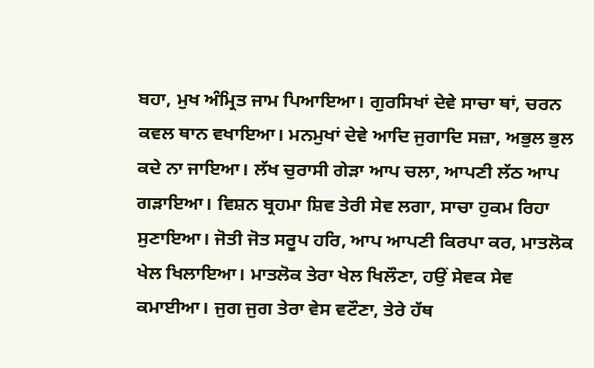ਬਹਾ, ਮੁਖ ਅੰਮ੍ਰਿਤ ਜਾਮ ਪਿਆਇਆ। ਗੁਰਸਿਖਾਂ ਦੇਵੇ ਸਾਚਾ ਥਾਂ, ਚਰਨ ਕਵਲ ਥਾਨ ਵਖਾਇਆ। ਮਨਮੁਖਾਂ ਦੇਵੇ ਆਦਿ ਜੁਗਾਦਿ ਸਜ਼ਾ, ਅਭੁਲ ਭੁਲ ਕਦੇ ਨਾ ਜਾਇਆ। ਲੱਖ ਚੁਰਾਸੀ ਗੇੜਾ ਆਪ ਚਲਾ, ਆਪਣੀ ਲੱਠ ਆਪ ਗੜਾਇਆ। ਵਿਸ਼ਨ ਬ੍ਰਹਮਾ ਸ਼ਿਵ ਤੇਰੀ ਸੇਵ ਲਗਾ, ਸਾਚਾ ਹੁਕਮ ਰਿਹਾ ਸੁਣਾਇਆ। ਜੋਤੀ ਜੋਤ ਸਰੂਪ ਹਰਿ, ਆਪ ਆਪਣੀ ਕਿਰਪਾ ਕਰ, ਮਾਤਲੋਕ ਖੇਲ ਖਿਲਾਇਆ। ਮਾਤਲੋਕ ਤੇਰਾ ਖੇਲ ਖਿਲੌਣਾ, ਹਉਂ ਸੇਵਕ ਸੇਵ ਕਮਾਈਆ। ਜੁਗ ਜੁਗ ਤੇਰਾ ਵੇਸ ਵਟੌਣਾ, ਤੇਰੇ ਹੱਥ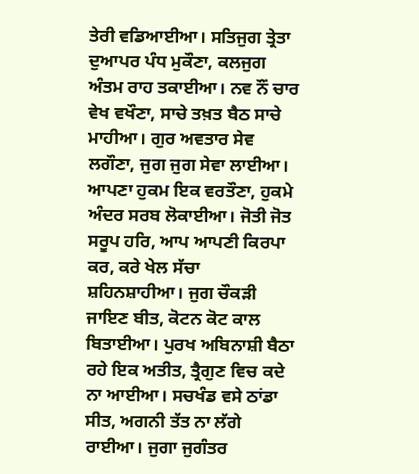ਤੇਰੀ ਵਡਿਆਈਆ। ਸਤਿਜੁਗ ਤ੍ਰੇਤਾ ਦੁਆਪਰ ਪੰਧ ਮੁਕੌਣਾ, ਕਲਜੁਗ ਅੰਤਮ ਰਾਹ ਤਕਾਈਆ। ਨਵ ਨੌਂ ਚਾਰ ਵੇਖ ਵਖੌਣਾ, ਸਾਚੇ ਤਖ਼ਤ ਬੈਠ ਸਾਚੇ ਮਾਹੀਆ। ਗੁਰ ਅਵਤਾਰ ਸੇਵ ਲਗੌਣਾ, ਜੁਗ ਜੁਗ ਸੇਵਾ ਲਾਈਆ। ਆਪਣਾ ਹੁਕਮ ਇਕ ਵਰਤੌਣਾ, ਹੁਕਮੇ ਅੰਦਰ ਸਰਬ ਲੋਕਾਈਆ। ਜੋਤੀ ਜੋਤ ਸਰੂਪ ਹਰਿ, ਆਪ ਆਪਣੀ ਕਿਰਪਾ ਕਰ, ਕਰੇ ਖੇਲ ਸੱਚਾ ਸ਼ਹਿਨਸ਼ਾਹੀਆ। ਜੁਗ ਚੌਕੜੀ ਜਾਇਣ ਬੀਤ, ਕੋਟਨ ਕੋਟ ਕਾਲ ਬਿਤਾਈਆ। ਪੁਰਖ ਅਬਿਨਾਸ਼ੀ ਬੈਠਾ ਰਹੇ ਇਕ ਅਤੀਤ, ਤ੍ਰੈਗੁਣ ਵਿਚ ਕਦੇ ਨਾ ਆਈਆ। ਸਚਖੰਡ ਵਸੇ ਠਾਂਡਾ ਸੀਤ, ਅਗਨੀ ਤੱਤ ਨਾ ਲੱਗੇ ਰਾਈਆ। ਜੁਗਾ ਜੁਗੰਤਰ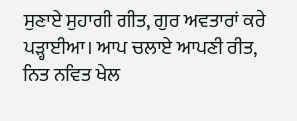ਸੁਣਾਏ ਸੁਹਾਗੀ ਗੀਤ, ਗੁਰ ਅਵਤਾਰਾਂ ਕਰੇ ਪੜ੍ਹਾਈਆ। ਆਪ ਚਲਾਏ ਆਪਣੀ ਰੀਤ, ਨਿਤ ਨਵਿਤ ਖੇਲ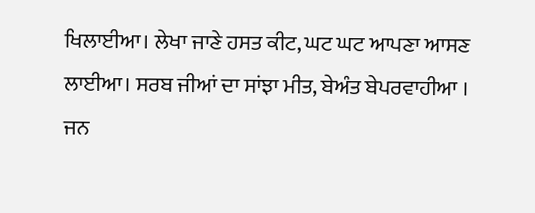ਖਿਲਾਈਆ। ਲੇਖਾ ਜਾਣੇ ਹਸਤ ਕੀਟ, ਘਟ ਘਟ ਆਪਣਾ ਆਸਣ ਲਾਈਆ। ਸਰਬ ਜੀਆਂ ਦਾ ਸਾਂਝਾ ਮੀਤ, ਬੇਅੰਤ ਬੇਪਰਵਾਹੀਆ । ਜਨ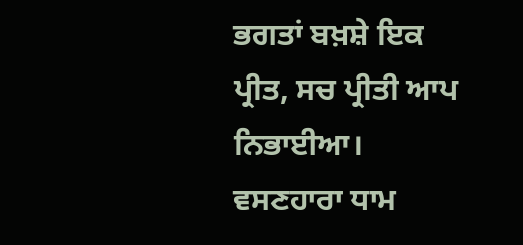ਭਗਤਾਂ ਬਖ਼ਸ਼ੇ ਇਕ ਪ੍ਰੀਤ, ਸਚ ਪ੍ਰੀਤੀ ਆਪ ਨਿਭਾਈਆ। ਵਸਣਹਾਰਾ ਧਾਮ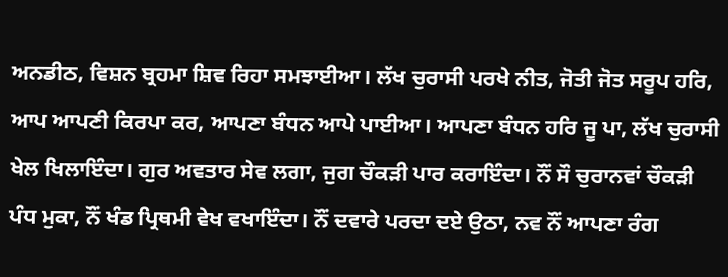ਅਨਡੀਠ, ਵਿਸ਼ਨ ਬ੍ਰਹਮਾ ਸ਼ਿਵ ਰਿਹਾ ਸਮਝਾਈਆ। ਲੱਖ ਚੁਰਾਸੀ ਪਰਖੇ ਨੀਤ, ਜੋਤੀ ਜੋਤ ਸਰੂਪ ਹਰਿ, ਆਪ ਆਪਣੀ ਕਿਰਪਾ ਕਰ, ਆਪਣਾ ਬੰਧਨ ਆਪੇ ਪਾਈਆ। ਆਪਣਾ ਬੰਧਨ ਹਰਿ ਜੂ ਪਾ, ਲੱਖ ਚੁਰਾਸੀ ਖੇਲ ਖਿਲਾਇੰਦਾ। ਗੁਰ ਅਵਤਾਰ ਸੇਵ ਲਗਾ, ਜੁਗ ਚੌਕੜੀ ਪਾਰ ਕਰਾਇੰਦਾ। ਨੌਂ ਸੌ ਚੁਰਾਨਵਾਂ ਚੌਕੜੀ ਪੰਧ ਮੁਕਾ, ਨੌਂ ਖੰਡ ਪ੍ਰਿਥਮੀ ਵੇਖ ਵਖਾਇੰਦਾ। ਨੌਂ ਦਵਾਰੇ ਪਰਦਾ ਦਏ ਉਠਾ, ਨਵ ਨੌਂ ਆਪਣਾ ਰੰਗ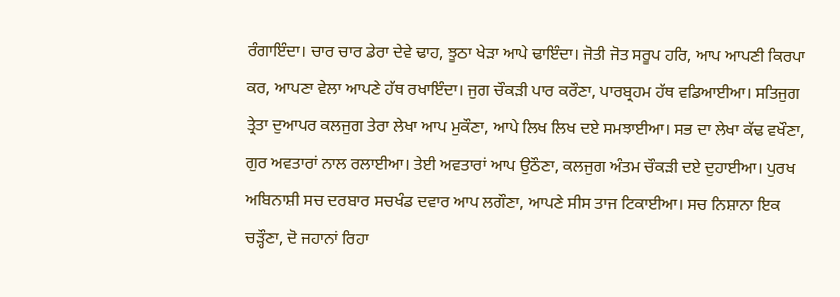ਰੰਗਾਇੰਦਾ। ਚਾਰ ਚਾਰ ਡੇਰਾ ਦੇਵੇ ਢਾਹ, ਝੂਠਾ ਖੇੜਾ ਆਪੇ ਢਾਇੰਦਾ। ਜੋਤੀ ਜੋਤ ਸਰੂਪ ਹਰਿ, ਆਪ ਆਪਣੀ ਕਿਰਪਾ ਕਰ, ਆਪਣਾ ਵੇਲਾ ਆਪਣੇ ਹੱਥ ਰਖਾਇੰਦਾ। ਜੁਗ ਚੌਕੜੀ ਪਾਰ ਕਰੌਣਾ, ਪਾਰਬ੍ਰਹਮ ਹੱਥ ਵਡਿਆਈਆ। ਸਤਿਜੁਗ ਤ੍ਰੇਤਾ ਦੁਆਪਰ ਕਲਜੁਗ ਤੇਰਾ ਲੇਖਾ ਆਪ ਮੁਕੌਣਾ, ਆਪੇ ਲਿਖ ਲਿਖ ਦਏ ਸਮਝਾਈਆ। ਸਭ ਦਾ ਲੇਖਾ ਕੱਢ ਵਖੌਣਾ, ਗੁਰ ਅਵਤਾਰਾਂ ਨਾਲ ਰਲਾਈਆ। ਤੇਈ ਅਵਤਾਰਾਂ ਆਪ ਉਠੌਣਾ, ਕਲਜੁਗ ਅੰਤਮ ਚੌਕੜੀ ਦਏ ਦੁਹਾਈਆ। ਪੁਰਖ ਅਬਿਨਾਸ਼ੀ ਸਚ ਦਰਬਾਰ ਸਚਖੰਡ ਦਵਾਰ ਆਪ ਲਗੌਣਾ, ਆਪਣੇ ਸੀਸ ਤਾਜ ਟਿਕਾਈਆ। ਸਚ ਨਿਸ਼ਾਨਾ ਇਕ ਚੜ੍ਹੌਣਾ, ਦੋ ਜਹਾਨਾਂ ਰਿਹਾ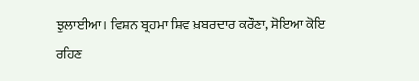ਝੁਲਾਈਆ। ਵਿਸ਼ਨ ਬ੍ਰਹਮਾ ਸ਼ਿਵ ਖ਼ਬਰਦਾਰ ਕਰੌਣਾ, ਸੋਇਆ ਕੋਇ ਰਹਿਣ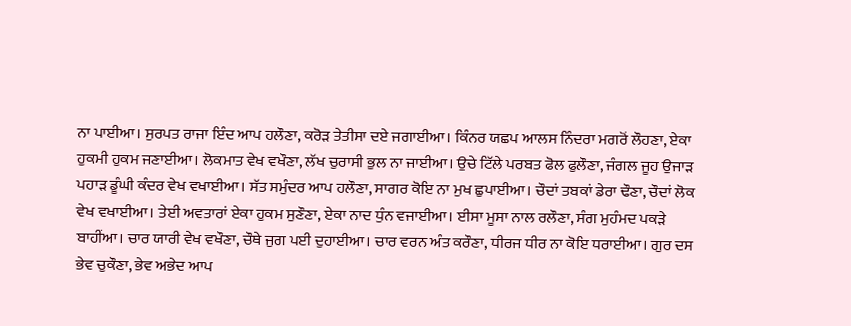ਨਾ ਪਾਈਆ। ਸੁਰਪਤ ਰਾਜਾ ਇੰਦ ਆਪ ਹਲੌਣਾ, ਕਰੋੜ ਤੇਤੀਸਾ ਦਏ ਜਗਾਈਆ। ਕਿੰਨਰ ਯਛਪ ਆਲਸ ਨਿੰਦਰਾ ਮਗਰੋਂ ਲੌਹਣਾ, ਏਕਾ ਹੁਕਮੀ ਹੁਕਮ ਜਣਾਈਆ। ਲੋਕਮਾਤ ਵੇਖ ਵਖੌਣਾ, ਲੱਖ ਚੁਰਾਸੀ ਭੁਲ ਨਾ ਜਾਈਆ। ਉਚੇ ਟਿੱਲੇ ਪਰਬਤ ਫੋਲ ਫੁਲੌਣਾ, ਜੰਗਲ ਜੂਹ ਉਜਾੜ ਪਹਾੜ ਡੂੰਘੀ ਕੰਦਰ ਵੇਖ ਵਖਾਈਆ। ਸੱਤ ਸਮੁੰਦਰ ਆਪ ਹਲੌਣਾ, ਸਾਗਰ ਕੋਇ ਨਾ ਮੁਖ ਛੁਪਾਈਆ। ਚੌਦਾਂ ਤਬਕਾਂ ਡੇਰਾ ਢੌਣਾ, ਚੌਦਾਂ ਲੋਕ ਵੇਖ ਵਖਾਈਆ। ਤੇਈ ਅਵਤਾਰਾਂ ਏਕਾ ਹੁਕਮ ਸੁਣੌਣਾ, ਏਕਾ ਨਾਦ ਧੁੰਨ ਵਜਾਈਆ। ਈਸਾ ਮੂਸਾ ਨਾਲ ਰਲੌਣਾ, ਸੰਗ ਮੁਹੰਮਦ ਪਕੜੇ ਬਾਹੀਂਆ। ਚਾਰ ਯਾਰੀ ਵੇਖ ਵਖੌਣਾ, ਚੌਥੇ ਜੁਗ ਪਈ ਦੁਹਾਈਆ। ਚਾਰ ਵਰਨ ਅੰਤ ਕਰੌਣਾ, ਧੀਰਜ ਧੀਰ ਨਾ ਕੋਇ ਧਰਾਈਆ। ਗੁਰ ਦਸ ਭੇਵ ਚੁਕੌਣਾ, ਭੇਵ ਅਭੇਦ ਆਪ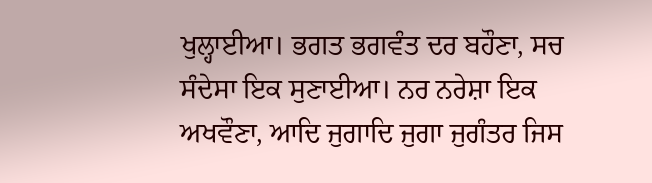ਖੁਲ੍ਹਾਈਆ। ਭਗਤ ਭਗਵੰਤ ਦਰ ਬਹੌਣਾ, ਸਚ ਸੰਦੇਸਾ ਇਕ ਸੁਣਾਈਆ। ਨਰ ਨਰੇਸ਼ਾ ਇਕ ਅਖਵੌਣਾ, ਆਦਿ ਜੁਗਾਦਿ ਜੁਗਾ ਜੁਗੰਤਰ ਜਿਸ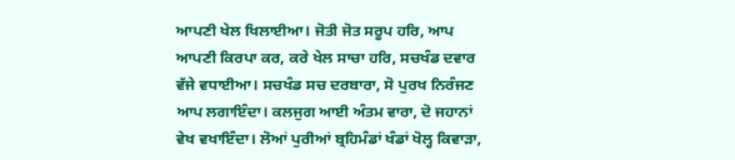ਆਪਣੀ ਖੇਲ ਖਿਲਾਈਆ। ਜੋਤੀ ਜੋਤ ਸਰੂਪ ਹਰਿ, ਆਪ ਆਪਣੀ ਕਿਰਪਾ ਕਰ, ਕਰੇ ਖੇਲ ਸਾਚਾ ਹਰਿ, ਸਚਖੰਡ ਦਵਾਰ ਵੱਜੇ ਵਧਾਈਆ। ਸਚਖੰਡ ਸਚ ਦਰਬਾਰਾ, ਸੋ ਪੁਰਖ ਨਿਰੰਜਣ ਆਪ ਲਗਾਇੰਦਾ। ਕਲਜੁਗ ਆਈ ਅੰਤਮ ਵਾਰਾ, ਦੋ ਜਹਾਨਾਂ ਵੇਖ ਵਖਾਇੰਦਾ। ਲੋਆਂ ਪੁਰੀਆਂ ਬ੍ਰਹਿਮੰਡਾਂ ਖੰਡਾਂ ਖੋਲ੍ਹ ਕਿਵਾੜਾ,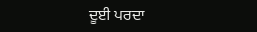ਦੂਈ ਪਰਦਾ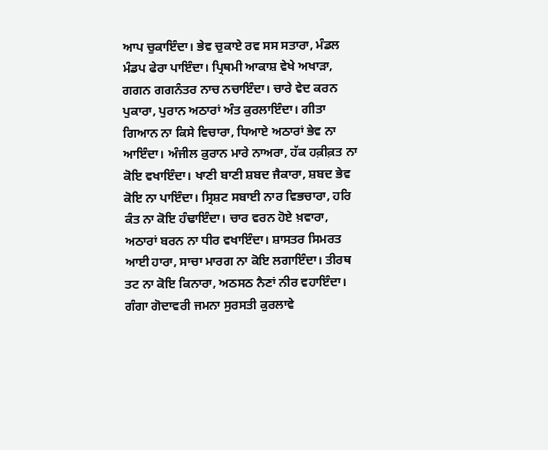ਆਪ ਚੁਕਾਇੰਦਾ। ਭੇਵ ਚੁਕਾਏ ਰਵ ਸਸ ਸਤਾਰਾ, ਮੰਡਲ ਮੰਡਪ ਫੇਰਾ ਪਾਇੰਦਾ। ਪ੍ਰਿਥਮੀ ਆਕਾਸ਼ ਵੇਖੇ ਅਖਾੜਾ, ਗਗਨ ਗਗਨੰਤਰ ਨਾਚ ਨਚਾਇੰਦਾ। ਚਾਰੇ ਵੇਦ ਕਰਨ ਪੁਕਾਰਾ, ਪੁਰਾਨ ਅਠਾਰਾਂ ਅੰਤ ਕੁਰਲਾਇੰਦਾ। ਗੀਤਾ ਗਿਆਨ ਨਾ ਕਿਸੇ ਵਿਚਾਰਾ, ਧਿਆਏ ਅਠਾਰਾਂ ਭੇਵ ਨਾ ਆਇੰਦਾ। ਅੰਜੀਲ ਕ਼ੁਰਾਨ ਮਾਰੇ ਨਾਅਰਾ, ਹੱਕ ਹਕ਼ੀਕ਼ਤ ਨਾ ਕੋਇ ਵਖਾਇੰਦਾ। ਖਾਣੀ ਬਾਣੀ ਸ਼ਬਦ ਜੈਕਾਰਾ, ਸ਼ਬਦ ਭੇਵ ਕੋਇ ਨਾ ਪਾਇੰਦਾ। ਸ੍ਰਿਸ਼ਟ ਸਬਾਈ ਨਾਰ ਵਿਭਚਾਰਾ, ਹਰਿ ਕੰਤ ਨਾ ਕੋਇ ਹੰਢਾਇੰਦਾ। ਚਾਰ ਵਰਨ ਹੋਏ ਖ਼ਵਾਰਾ, ਅਠਾਰਾਂ ਬਰਨ ਨਾ ਧੀਰ ਵਖਾਇੰਦਾ। ਸ਼ਾਸਤਰ ਸਿਮਰਤ ਆਈ ਹਾਰਾ, ਸਾਚਾ ਮਾਰਗ ਨਾ ਕੋਇ ਲਗਾਇੰਦਾ। ਤੀਰਥ ਤਟ ਨਾ ਕੋਇ ਕਿਨਾਰਾ, ਅਠਸਠ ਨੈਣਾਂ ਨੀਰ ਵਹਾਇੰਦਾ। ਗੰਗਾ ਗੋਦਾਵਰੀ ਜਮਨਾ ਸੁਰਸਤੀ ਕੁਰਲਾਵੇ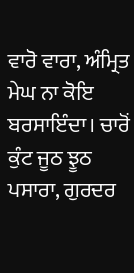ਵਾਰੋ ਵਾਰਾ, ਅੰਮ੍ਰਿਤ ਮੇਘ ਨਾ ਕੋਇ ਬਰਸਾਇੰਦਾ। ਚਾਰੋਂ ਕੁੰਟ ਜੂਠ ਝੂਠ ਪਸਾਰਾ, ਗੁਰਦਰ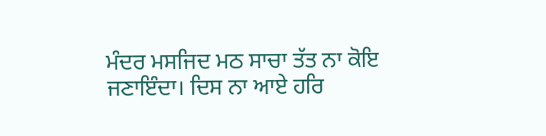ਮੰਦਰ ਮਸਜਿਦ ਮਠ ਸਾਚਾ ਤੱਤ ਨਾ ਕੋਇ ਜਣਾਇੰਦਾ। ਦਿਸ ਨਾ ਆਏ ਹਰਿ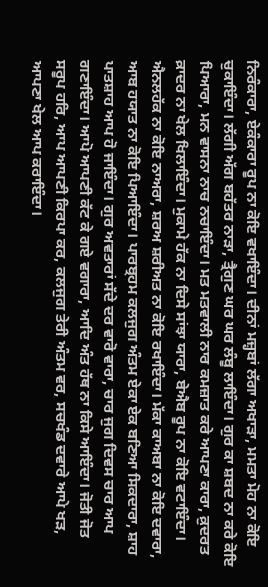ਨਿਰੰਕਾਰਾ, ਏਕੰਕਾਰਾ ਰੂਪ ਨਾ ਕੋਇ ਵਖਾਇੰਦਾ। ਦੀਨਾਂ ਮਜ਼੍ਹਬਾਂ ਲੱਗਾ ਅਖਾੜਾ, ਮਮਤਾ ਮੋਹ ਨਾ ਕੋਇ ਚੁਕਾਇੰਦਾ। ਲੱਗੀ ਅੱਗ ਬਹੱਤਰ ਨਾੜਾ, ਤ੍ਰੈਗੁਣ ਘਰ ਘਰ ਲੰਬੂ ਲਾਇੰਦਾ। ਗੁਰ ਕਾ ਸ਼ਬਦ ਨਾ ਕਰੇ ਕੋਇ ਪਿਆਰਾ, ਮਨ ਵਾਸਨਾ ਨਾਚ ਨਚਾਇੰਦਾ। ਮਤ ਮਤਵਾਲੀ ਨਾਰ ਕਮਜ਼ਾਤ ਕਰੇ ਆਪਣਾ ਕਾਰਾ, ਕ਼ੁਦਰਤ ਕ਼ਾਦਰ ਨਾ ਖੇਲ ਖਿਲਾਇੰਦਾ। ਮੁਕਾਮੇ ਹੱਕ ਨਾ ਦਿਸੇ ਸਾਂਝਾ ਯਾਰਾ, ਬੇਐਬ ਰੂਪ ਨਾ ਕੋਇ ਵਟਾਇੰਦਾ। ਐਨਲਹੱਕ ਨਾ ਕੋਇ ਨਾਅਰਾ, ਸ਼ਰਅ ਸ਼ਰੀਅਤ ਨਾ ਕੋਇ ਰਖਾਇੰਦਾ। ਮੱਕਾ ਕਾਅਬਾ ਨਾ ਕੋਇ ਦਵਾਰਾ, ਆਬ ਹਯਾਤ ਨਾ ਕੋਇ ਪਿਆਇੰਦਾ। ਪਾਰਬ੍ਰਹਮ ਕਲਜੁਗ ਅੰਤਮ ਏਕਾ ਏਕ ਬਣਿਆ ਸਿਕਦਾਰਾ, ਸ਼ਾਹ ਪਾਤਸ਼ਾਹ ਆਪ ਹੋ ਜਾਇੰਦਾ। ਗੁਰ ਅਵਤਾਰਾਂ ਸੱਦੇ ਦਰ ਵਾਰੋ ਵਾਰਾ, ਚਾਰ ਜੁਗ ਦਿਵਸ ਚਾਰ ਆਪ ਗਣਾਇੰਦਾ। ਆਪੋ ਆਪਣੀ ਕੱਟ ਕੇ ਗਏ ਵਗਾਰਾ, ਆਦਿ ਅੰਤ ਹੱਥ ਨਾ ਕਿਸੇ ਆਇੰਦਾ। ਜੋਤੀ ਜੋਤ ਸਰੂਪ ਹਰਿ, ਆਪ ਆਪਣੀ ਕਿਰਪਾ ਕਰ, ਕਲਜੁਗ ਤੇਰੀ ਅੰਤਮ ਵਰ, ਸਚਖੰਡ ਦਵਾਰੇ ਆਪੇ ਖੜ, ਆਪਣਾ ਖੇਲ ਆਪ ਕਰਾਇੰਦਾ।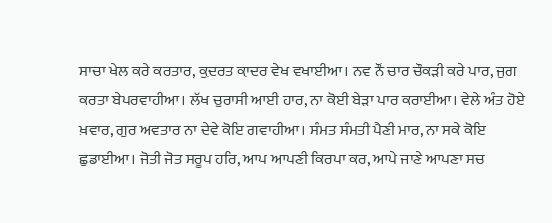ਸਾਚਾ ਖੇਲ ਕਰੇ ਕਰਤਾਰ, ਕ਼ੁਦਰਤ ਕ਼ਾਦਰ ਵੇਖ ਵਖਾਈਆ। ਨਵ ਨੌਂ ਚਾਰ ਚੌਕੜੀ ਕਰੇ ਪਾਰ, ਜੁਗ ਕਰਤਾ ਬੇਪਰਵਾਹੀਆ। ਲੱਖ ਚੁਰਾਸੀ ਆਈ ਹਾਰ, ਨਾ ਕੋਈ ਬੇੜਾ ਪਾਰ ਕਰਾਈਆ। ਵੇਲੇ ਅੰਤ ਹੋਏ ਖ਼ਵਾਰ, ਗੁਰ ਅਵਤਾਰ ਨਾ ਦੇਵੇ ਕੋਇ ਗਵਾਹੀਆ। ਸੰਮਤ ਸੰਮਤੀ ਪੈਣੀ ਮਾਰ, ਨਾ ਸਕੇ ਕੋਇ ਛੁਡਾਈਆ। ਜੋਤੀ ਜੋਤ ਸਰੂਪ ਹਰਿ, ਆਪ ਆਪਣੀ ਕਿਰਪਾ ਕਰ, ਆਪੇ ਜਾਣੇ ਆਪਣਾ ਸਚ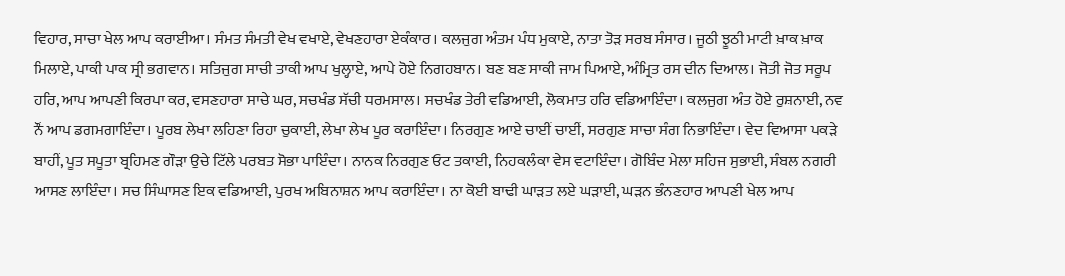ਵਿਹਾਰ, ਸਾਚਾ ਖੇਲ ਆਪ ਕਰਾਈਆ। ਸੰਮਤ ਸੰਮਤੀ ਵੇਖ ਵਖਾਏ, ਵੇਖਣਹਾਰਾ ਏਕੰਕਾਰ। ਕਲਜੁਗ ਅੰਤਮ ਪੰਧ ਮੁਕਾਏ, ਨਾਤਾ ਤੋੜ ਸਰਬ ਸੰਸਾਰ। ਜੂਠੀ ਝੂਠੀ ਮਾਟੀ ਖ਼ਾਕ ਖ਼ਾਕ ਮਿਲਾਏ, ਪਾਕੀ ਪਾਕ ਸ੍ਰੀ ਭਗਵਾਨ। ਸਤਿਜੁਗ ਸਾਚੀ ਤਾਕੀ ਆਪ ਖੁਲ੍ਹਾਏ, ਆਪੇ ਹੋਏ ਨਿਗਹਬਾਨ। ਬਣ ਬਣ ਸਾਕੀ ਜਾਮ ਪਿਆਏ, ਅੰਮ੍ਰਿਤ ਰਸ ਦੀਨ ਦਿਆਲ। ਜੋਤੀ ਜੋਤ ਸਰੂਪ ਹਰਿ, ਆਪ ਆਪਣੀ ਕਿਰਪਾ ਕਰ, ਵਸਣਹਾਰਾ ਸਾਚੇ ਘਰ, ਸਚਖੰਡ ਸੱਚੀ ਧਰਮਸਾਲ। ਸਚਖੰਡ ਤੇਰੀ ਵਡਿਆਈ, ਲੋਕਮਾਤ ਹਰਿ ਵਡਿਆਇੰਦਾ। ਕਲਜੁਗ ਅੰਤ ਹੋਏ ਰੁਸ਼ਨਾਈ, ਨਵ ਨੌਂ ਆਪ ਡਗਮਗਾਇੰਦਾ। ਪੂਰਬ ਲੇਖਾ ਲਹਿਣਾ ਰਿਹਾ ਚੁਕਾਈ, ਲੇਖਾ ਲੇਖ ਪੂਰ ਕਰਾਇੰਦਾ। ਨਿਰਗੁਣ ਆਏ ਚਾਈਂ ਚਾਈਂ, ਸਰਗੁਣ ਸਾਚਾ ਸੰਗ ਨਿਭਾਇੰਦਾ। ਵੇਦ ਵਿਆਸਾ ਪਕੜੇ ਬਾਹੀਂ, ਪੂਤ ਸਪੂਤਾ ਬ੍ਰਹਿਮਣ ਗੌੜਾ ਉਚੇ ਟਿੱਲੇ ਪਰਬਤ ਸੋਭਾ ਪਾਇੰਦਾ। ਨਾਨਕ ਨਿਰਗੁਣ ਓਟ ਤਕਾਈ, ਨਿਹਕਲੰਕਾ ਵੇਸ ਵਟਾਇੰਦਾ। ਗੋਬਿੰਦ ਮੇਲਾ ਸਹਿਜ ਸੁਭਾਈ, ਸੰਬਲ ਨਗਰੀ ਆਸਣ ਲਾਇੰਦਾ। ਸਚ ਸਿੰਘਾਸਣ ਇਕ ਵਡਿਆਈ, ਪੁਰਖ ਅਬਿਨਾਸ਼ਨ ਆਪ ਕਰਾਇੰਦਾ। ਨਾ ਕੋਈ ਬਾਢੀ ਘਾੜਤ ਲਏ ਘੜਾਈ, ਘੜਨ ਭੰਨਣਹਾਰ ਆਪਣੀ ਖੇਲ ਆਪ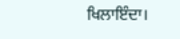ਖਿਲਾਇੰਦਾ।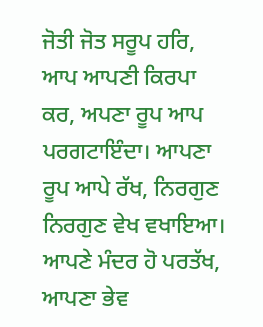ਜੋਤੀ ਜੋਤ ਸਰੂਪ ਹਰਿ, ਆਪ ਆਪਣੀ ਕਿਰਪਾ ਕਰ, ਅਪਣਾ ਰੂਪ ਆਪ ਪਰਗਟਾਇੰਦਾ। ਆਪਣਾ ਰੂਪ ਆਪੇ ਰੱਖ, ਨਿਰਗੁਣ ਨਿਰਗੁਣ ਵੇਖ ਵਖਾਇਆ। ਆਪਣੇ ਮੰਦਰ ਹੋ ਪਰਤੱਖ, ਆਪਣਾ ਭੇਵ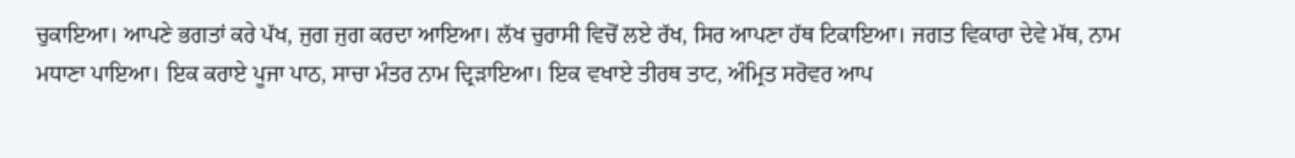ਚੁਕਾਇਆ। ਆਪਣੇ ਭਗਤਾਂ ਕਰੇ ਪੱਖ, ਜੁਗ ਜੁਗ ਕਰਦਾ ਆਇਆ। ਲੱਖ ਚੁਰਾਸੀ ਵਿਚੋਂ ਲਏ ਰੱਖ, ਸਿਰ ਆਪਣਾ ਹੱਥ ਟਿਕਾਇਆ। ਜਗਤ ਵਿਕਾਰਾ ਦੇਵੇ ਮੱਥ, ਨਾਮ ਮਧਾਣਾ ਪਾਇਆ। ਇਕ ਕਰਾਏ ਪੂਜਾ ਪਾਠ, ਸਾਚਾ ਮੰਤਰ ਨਾਮ ਦ੍ਰਿੜਾਇਆ। ਇਕ ਵਖਾਏ ਤੀਰਥ ਤਾਟ, ਅੰਮ੍ਰਿਤ ਸਰੋਵਰ ਆਪ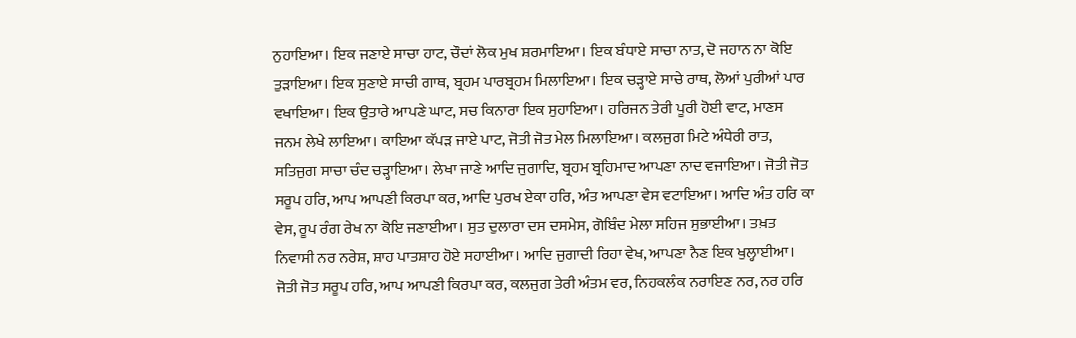ਨੁਹਾਇਆ। ਇਕ ਜਣਾਏ ਸਾਚਾ ਹਾਟ, ਚੌਦਾਂ ਲੋਕ ਮੁਖ ਸ਼ਰਮਾਇਆ। ਇਕ ਬੰਧਾਏ ਸਾਚਾ ਨਾਤ, ਦੋ ਜਹਾਨ ਨਾ ਕੋਇ ਤੁੜਾਇਆ। ਇਕ ਸੁਣਾਏ ਸਾਚੀ ਗਾਥ, ਬ੍ਰਹਮ ਪਾਰਬ੍ਰਹਮ ਮਿਲਾਇਆ। ਇਕ ਚੜ੍ਹਾਏ ਸਾਚੇ ਰਾਥ, ਲੋਆਂ ਪੁਰੀਆਂ ਪਾਰ ਵਖਾਇਆ। ਇਕ ਉਤਾਰੇ ਆਪਣੇ ਘਾਟ, ਸਚ ਕਿਨਾਰਾ ਇਕ ਸੁਹਾਇਆ। ਹਰਿਜਨ ਤੇਰੀ ਪੂਰੀ ਹੋਈ ਵਾਟ, ਮਾਣਸ ਜਨਮ ਲੇਖੇ ਲਾਇਆ। ਕਾਇਆ ਕੱਪੜ ਜਾਏ ਪਾਟ, ਜੋਤੀ ਜੋਤ ਮੇਲ ਮਿਲਾਇਆ। ਕਲਜੁਗ ਮਿਟੇ ਅੰਧੇਰੀ ਰਾਤ, ਸਤਿਜੁਗ ਸਾਚਾ ਚੰਦ ਚੜ੍ਹਾਇਆ। ਲੇਖਾ ਜਾਣੇ ਆਦਿ ਜੁਗਾਦਿ, ਬ੍ਰਹਮ ਬ੍ਰਹਿਮਾਦ ਆਪਣਾ ਨਾਦ ਵਜਾਇਆ। ਜੋਤੀ ਜੋਤ ਸਰੂਪ ਹਰਿ, ਆਪ ਆਪਣੀ ਕਿਰਪਾ ਕਰ, ਆਦਿ ਪੁਰਖ ਏਕਾ ਹਰਿ, ਅੰਤ ਆਪਣਾ ਵੇਸ ਵਟਾਇਆ। ਆਦਿ ਅੰਤ ਹਰਿ ਕਾ ਵੇਸ, ਰੂਪ ਰੰਗ ਰੇਖ ਨਾ ਕੋਇ ਜਣਾਈਆ। ਸੁਤ ਦੁਲਾਰਾ ਦਸ ਦਸਮੇਸ, ਗੋਬਿੰਦ ਮੇਲਾ ਸਹਿਜ ਸੁਭਾਈਆ। ਤਖ਼ਤ ਨਿਵਾਸੀ ਨਰ ਨਰੇਸ਼, ਸ਼ਾਹ ਪਾਤਸ਼ਾਹ ਹੋਏ ਸਹਾਈਆ। ਆਦਿ ਜੁਗਾਦੀ ਰਿਹਾ ਵੇਖ, ਆਪਣਾ ਨੈਣ ਇਕ ਖੁਲ੍ਹਾਈਆ। ਜੋਤੀ ਜੋਤ ਸਰੂਪ ਹਰਿ, ਆਪ ਆਪਣੀ ਕਿਰਪਾ ਕਰ, ਕਲਜੁਗ ਤੇਰੀ ਅੰਤਮ ਵਰ, ਨਿਹਕਲੰਕ ਨਰਾਇਣ ਨਰ, ਨਰ ਹਰਿ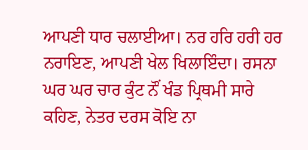ਆਪਣੀ ਧਾਰ ਚਲਾਈਆ। ਨਰ ਹਰਿ ਹਰੀ ਹਰ ਨਰਾਇਣ, ਆਪਣੀ ਖੇਲ ਖਿਲਾਇੰਦਾ। ਰਸਨਾ ਘਰ ਘਰ ਚਾਰ ਕੁੰਟ ਨੌਂ ਖੰਡ ਪ੍ਰਿਥਮੀ ਸਾਰੇ ਕਹਿਣ, ਨੇਤਰ ਦਰਸ ਕੋਇ ਨਾ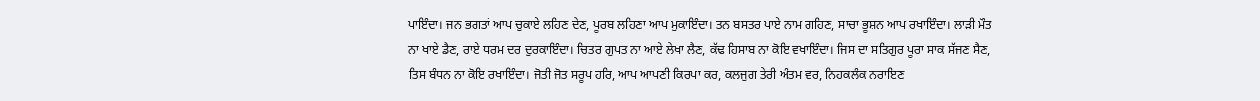ਪਾਇੰਦਾ। ਜਨ ਭਗਤਾਂ ਆਪ ਚੁਕਾਏ ਲਹਿਣ ਦੇਣ, ਪੂਰਬ ਲਹਿਣਾ ਆਪ ਮੁਕਾਇੰਦਾ। ਤਨ ਬਸਤਰ ਪਾਏ ਨਾਮ ਗਹਿਣ, ਸਾਚਾ ਭੂਸ਼ਨ ਆਪ ਰਖਾਇੰਦਾ। ਲਾੜੀ ਮੌਤ ਨਾ ਖਾਏ ਡੈਣ, ਰਾਏ ਧਰਮ ਦਰ ਦੁਰਕਾਇੰਦਾ। ਚਿਤਰ ਗੁਪਤ ਨਾ ਆਏ ਲੇਖਾ ਲੈਣ, ਕੱਢ ਹਿਸਾਬ ਨਾ ਕੋਇ ਵਖਾਇੰਦਾ। ਜਿਸ ਦਾ ਸਤਿਗੁਰ ਪੂਰਾ ਸਾਕ ਸੱਜਣ ਸੈਣ, ਤਿਸ ਬੰਧਨ ਨਾ ਕੋਇ ਰਖਾਇੰਦਾ। ਜੋਤੀ ਜੋਤ ਸਰੂਪ ਹਰਿ, ਆਪ ਆਪਣੀ ਕਿਰਪਾ ਕਰ, ਕਲਜੁਗ ਤੇਰੀ ਅੰਤਮ ਵਰ, ਨਿਹਕਲੰਕ ਨਰਾਇਣ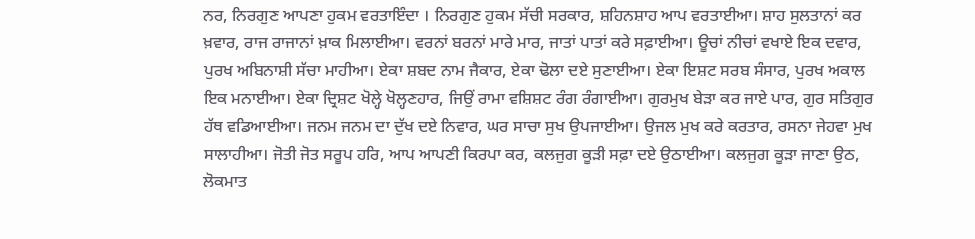ਨਰ, ਨਿਰਗੁਣ ਆਪਣਾ ਹੁਕਮ ਵਰਤਾਇੰਦਾ । ਨਿਰਗੁਣ ਹੁਕਮ ਸੱਚੀ ਸਰਕਾਰ, ਸ਼ਹਿਨਸ਼ਾਹ ਆਪ ਵਰਤਾਈਆ। ਸ਼ਾਹ ਸੁਲਤਾਨਾਂ ਕਰ ਖ਼ਵਾਰ, ਰਾਜ ਰਾਜਾਨਾਂ ਖ਼ਾਕ ਮਿਲਾਈਆ। ਵਰਨਾਂ ਬਰਨਾਂ ਮਾਰੇ ਮਾਰ, ਜਾਤਾਂ ਪਾਤਾਂ ਕਰੇ ਸਫ਼ਾਈਆ। ਊਚਾਂ ਨੀਚਾਂ ਵਖਾਏ ਇਕ ਦਵਾਰ, ਪੁਰਖ ਅਬਿਨਾਸ਼ੀ ਸੱਚਾ ਮਾਹੀਆ। ਏਕਾ ਸ਼ਬਦ ਨਾਮ ਜੈਕਾਰ, ਏਕਾ ਢੋਲਾ ਦਏ ਸੁਣਾਈਆ। ਏਕਾ ਇਸ਼ਟ ਸਰਬ ਸੰਸਾਰ, ਪੁਰਖ ਅਕਾਲ ਇਕ ਮਨਾਈਆ। ਏਕਾ ਦ੍ਰਿਸ਼ਟ ਖੋਲ੍ਹੇ ਖੋਲ੍ਹਣਹਾਰ, ਜਿਉਂ ਰਾਮਾ ਵਸ਼ਿਸ਼ਟ ਰੰਗ ਰੰਗਾਈਆ। ਗੁਰਮੁਖ ਬੇੜਾ ਕਰ ਜਾਏ ਪਾਰ, ਗੁਰ ਸਤਿਗੁਰ ਹੱਥ ਵਡਿਆਈਆ। ਜਨਮ ਜਨਮ ਦਾ ਦੁੱਖ ਦਏ ਨਿਵਾਰ, ਘਰ ਸਾਚਾ ਸੁਖ ਉਪਜਾਈਆ। ਉਜਲ ਮੁਖ ਕਰੇ ਕਰਤਾਰ, ਰਸਨਾ ਜੇਹਵਾ ਮੁਖ ਸਾਲਾਹੀਆ। ਜੋਤੀ ਜੋਤ ਸਰੂਪ ਹਰਿ, ਆਪ ਆਪਣੀ ਕਿਰਪਾ ਕਰ, ਕਲਜੁਗ ਕੂੜੀ ਸਫ਼ਾ ਦਏ ਉਠਾਈਆ। ਕਲਜੁਗ ਕੂੜਾ ਜਾਣਾ ਉਠ, ਲੋਕਮਾਤ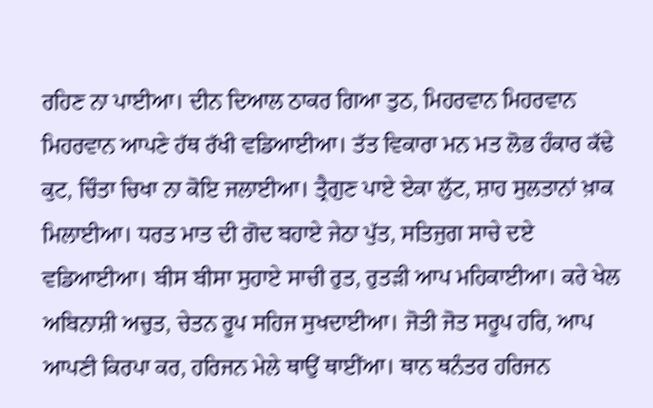ਰਹਿਣ ਨਾ ਪਾਈਆ। ਦੀਨ ਦਿਆਲ ਠਾਕਰ ਗਿਆ ਤੁਠ, ਮਿਹਰਵਾਨ ਮਿਹਰਵਾਨ ਮਿਹਰਵਾਨ ਆਪਣੇ ਹੱਥ ਰੱਖੀ ਵਡਿਆਈਆ। ਤੱਤ ਵਿਕਾਰਾ ਮਨ ਮਤ ਲੋਭ ਹੰਕਾਰ ਕੱਢੇ ਕੁਟ, ਚਿੰਤਾ ਚਿਖਾ ਨਾ ਕੋਇ ਜਲਾਈਆ। ਤ੍ਰੈਗੁਣ ਪਾਏ ਏਕਾ ਲੁੱਟ, ਸ਼ਾਹ ਸੁਲਤਾਨਾਂ ਖ਼ਾਕ ਮਿਲਾਈਆ। ਧਰਤ ਮਾਤ ਦੀ ਗੋਦ ਬਹਾਏ ਜੇਠਾ ਪੁੱਤ, ਸਤਿਜੁਗ ਸਾਚੇ ਦਏ ਵਡਿਆਈਆ। ਬੀਸ ਬੀਸਾ ਸੁਹਾਏ ਸਾਚੀ ਰੁਤ, ਰੁਤੜੀ ਆਪ ਮਹਿਕਾਈਆ। ਕਰੇ ਖੇਲ ਅਬਿਨਾਸ਼ੀ ਅਚੁਤ, ਚੇਤਨ ਰੂਪ ਸਹਿਜ ਸੁਖਦਾਈਆ। ਜੋਤੀ ਜੋਤ ਸਰੂਪ ਹਰਿ, ਆਪ ਆਪਣੀ ਕਿਰਪਾ ਕਰ, ਹਰਿਜਨ ਮੇਲੇ ਥਾਉਂ ਥਾਈਂਆ। ਥਾਨ ਥਨੰਤਰ ਹਰਿਜਨ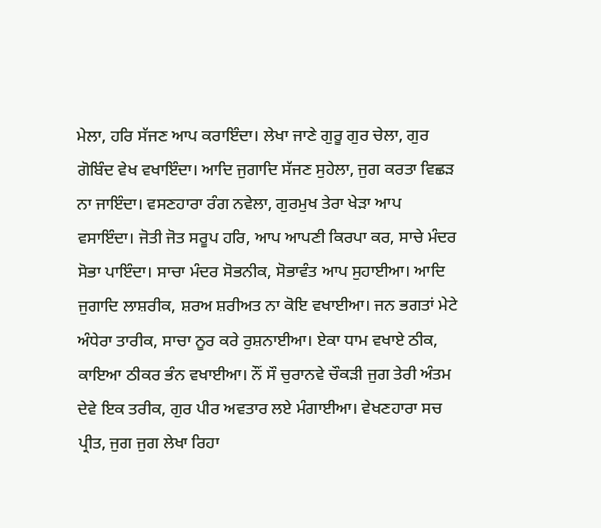ਮੇਲਾ, ਹਰਿ ਸੱਜਣ ਆਪ ਕਰਾਇੰਦਾ। ਲੇਖਾ ਜਾਣੇ ਗੁਰੂ ਗੁਰ ਚੇਲਾ, ਗੁਰ ਗੋਬਿੰਦ ਵੇਖ ਵਖਾਇੰਦਾ। ਆਦਿ ਜੁਗਾਦਿ ਸੱਜਣ ਸੁਹੇਲਾ, ਜੁਗ ਕਰਤਾ ਵਿਛੜ ਨਾ ਜਾਇੰਦਾ। ਵਸਣਹਾਰਾ ਰੰਗ ਨਵੇਲਾ, ਗੁਰਮੁਖ ਤੇਰਾ ਖੇੜਾ ਆਪ ਵਸਾਇੰਦਾ। ਜੋਤੀ ਜੋਤ ਸਰੂਪ ਹਰਿ, ਆਪ ਆਪਣੀ ਕਿਰਪਾ ਕਰ, ਸਾਚੇ ਮੰਦਰ ਸੋਭਾ ਪਾਇੰਦਾ। ਸਾਚਾ ਮੰਦਰ ਸੋਭਨੀਕ, ਸੋਭਾਵੰਤ ਆਪ ਸੁਹਾਈਆ। ਆਦਿ ਜੁਗਾਦਿ ਲਾਸ਼ਰੀਕ, ਸ਼ਰਅ ਸ਼ਰੀਅਤ ਨਾ ਕੋਇ ਵਖਾਈਆ। ਜਨ ਭਗਤਾਂ ਮੇਟੇ ਅੰਧੇਰਾ ਤਾਰੀਕ, ਸਾਚਾ ਨੂਰ ਕਰੇ ਰੁਸ਼ਨਾਈਆ। ਏਕਾ ਧਾਮ ਵਖਾਏ ਠੀਕ, ਕਾਇਆ ਠੀਕਰ ਭੰਨ ਵਖਾਈਆ। ਨੌਂ ਸੌ ਚੁਰਾਨਵੇ ਚੌਕੜੀ ਜੁਗ ਤੇਰੀ ਅੰਤਮ ਦੇਵੇ ਇਕ ਤਰੀਕ, ਗੁਰ ਪੀਰ ਅਵਤਾਰ ਲਏ ਮੰਗਾਈਆ। ਵੇਖਣਹਾਰਾ ਸਚ ਪ੍ਰੀਤ, ਜੁਗ ਜੁਗ ਲੇਖਾ ਰਿਹਾ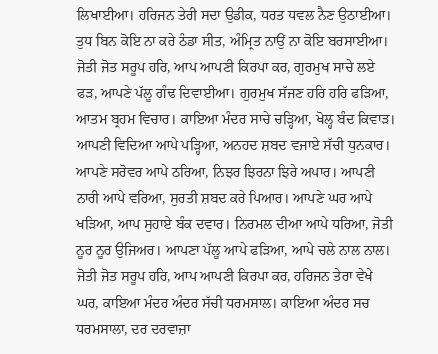ਲਿਖਾਈਆ। ਹਰਿਜਨ ਤੇਰੀ ਸਦਾ ਉਡੀਕ, ਧਰਤ ਧਵਲ ਨੈਣ ਉਠਾਈਆ। ਤੁਧ ਬਿਨ ਕੋਇ ਨਾ ਕਰੇ ਠੰਡਾ ਸੀਤ, ਅੰਮ੍ਰਿਤ ਨਾਉਂ ਨਾ ਕੋਇ ਬਰਸਾਈਆ। ਜੋਤੀ ਜੋਤ ਸਰੂਪ ਹਰਿ, ਆਪ ਆਪਣੀ ਕਿਰਪਾ ਕਰ, ਗੁਰਮੁਖ ਸਾਚੇ ਲਏ ਫੜ, ਆਪਣੇ ਪੱਲੂ ਗੰਢ ਦਿਵਾਈਆ। ਗੁਰਮੁਖ ਸੱਜਣ ਹਰਿ ਹਰਿ ਫੜਿਆ, ਆਤਮ ਬ੍ਰਹਮ ਵਿਚਾਰ। ਕਾਇਆ ਮੰਦਰ ਸਾਚੇ ਚੜ੍ਹਿਆ, ਖੋਲ੍ਹ ਬੰਦ ਕਿਵਾੜ। ਆਪਣੀ ਵਿਦਿਆ ਆਪੇ ਪੜ੍ਹਿਆ, ਅਨਹਦ ਸ਼ਬਦ ਵਜਾਏ ਸੱਚੀ ਧੁਨਕਾਰ। ਆਪਣੇ ਸਰੋਵਰ ਆਪੇ ਠਰਿਆ, ਨਿਝਰ ਝਿਰਨਾ ਝਿਰੇ ਅਪਾਰ। ਆਪਣੀ ਨਾਰੀ ਆਪੇ ਵਰਿਆ, ਸੁਰਤੀ ਸ਼ਬਦ ਕਰੇ ਪਿਆਰ। ਆਪਣੇ ਘਰ ਆਪੇ ਖੜਿਆ, ਆਪ ਸੁਹਾਏ ਬੰਕ ਦਵਾਰ। ਨਿਰਮਲ ਦੀਆ ਆਪੇ ਧਰਿਆ, ਜੋਤੀ ਨੂਰ ਨੂਰ ਉਜਿਅਰ। ਆਪਣਾ ਪੱਲੂ ਆਪੇ ਫੜਿਆ, ਆਪੇ ਚਲੇ ਨਾਲ ਨਾਲ। ਜੋਤੀ ਜੋਤ ਸਰੂਪ ਹਰਿ, ਆਪ ਆਪਣੀ ਕਿਰਪਾ ਕਰ, ਹਰਿਜਨ ਤੇਰਾ ਵੇਖੇ ਘਰ, ਕਾਇਆ ਮੰਦਰ ਅੰਦਰ ਸੱਚੀ ਧਰਮਸਾਲ। ਕਾਇਆ ਅੰਦਰ ਸਚ ਧਰਮਸਾਲਾ, ਦਰ ਦਰਵਾਜ਼ਾ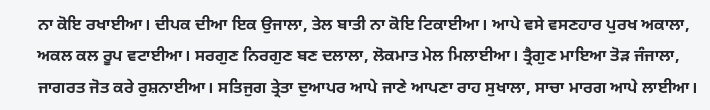ਨਾ ਕੋਇ ਰਖਾਈਆ। ਦੀਪਕ ਦੀਆ ਇਕ ਉਜਾਲਾ, ਤੇਲ ਬਾਤੀ ਨਾ ਕੋਇ ਟਿਕਾਈਆ। ਆਪੇ ਵਸੇ ਵਸਣਹਾਰ ਪੁਰਖ ਅਕਾਲਾ, ਅਕਲ ਕਲ ਰੂਪ ਵਟਾਈਆ। ਸਰਗੁਣ ਨਿਰਗੁਣ ਬਣ ਦਲਾਲਾ, ਲੋਕਮਾਤ ਮੇਲ ਮਿਲਾਈਆ। ਤ੍ਰੈਗੁਣ ਮਾਇਆ ਤੋੜ ਜੰਜਾਲਾ, ਜਾਗਰਤ ਜੋਤ ਕਰੇ ਰੁਸ਼ਨਾਈਆ। ਸਤਿਜੁਗ ਤ੍ਰੇਤਾ ਦੁਆਪਰ ਆਪੇ ਜਾਣੇ ਆਪਣਾ ਰਾਹ ਸੁਖਾਲਾ, ਸਾਚਾ ਮਾਰਗ ਆਪੇ ਲਾਈਆ।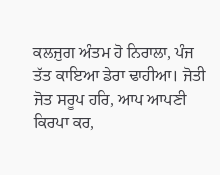ਕਲਜੁਗ ਅੰਤਮ ਹੋ ਨਿਰਾਲਾ, ਪੰਜ ਤੱਤ ਕਾਇਆ ਡੇਰਾ ਢਾਹੀਆ। ਜੋਤੀ ਜੋਤ ਸਰੂਪ ਹਰਿ, ਆਪ ਆਪਣੀ ਕਿਰਪਾ ਕਰ,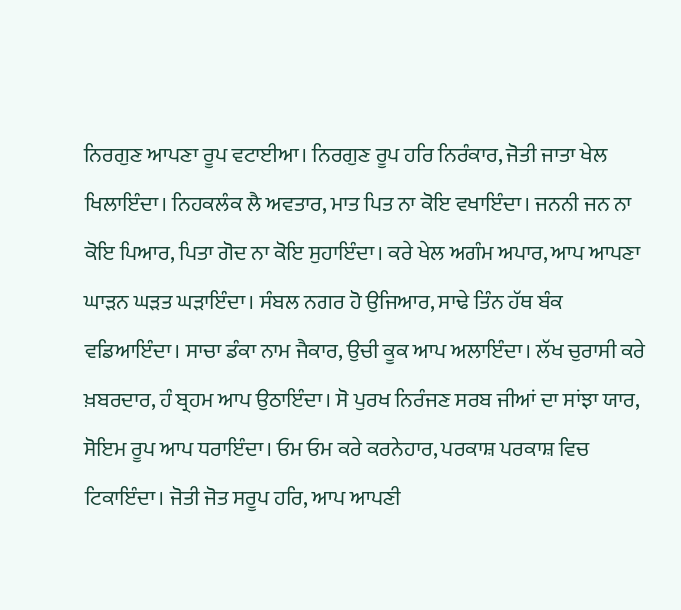ਨਿਰਗੁਣ ਆਪਣਾ ਰੂਪ ਵਟਾਈਆ। ਨਿਰਗੁਣ ਰੂਪ ਹਰਿ ਨਿਰੰਕਾਰ, ਜੋਤੀ ਜਾਤਾ ਖੇਲ ਖਿਲਾਇੰਦਾ। ਨਿਹਕਲੰਕ ਲੈ ਅਵਤਾਰ, ਮਾਤ ਪਿਤ ਨਾ ਕੋਇ ਵਖਾਇੰਦਾ। ਜਨਨੀ ਜਨ ਨਾ ਕੋਇ ਪਿਆਰ, ਪਿਤਾ ਗੋਦ ਨਾ ਕੋਇ ਸੁਹਾਇੰਦਾ। ਕਰੇ ਖੇਲ ਅਗੰਮ ਅਪਾਰ, ਆਪ ਆਪਣਾ ਘਾੜਨ ਘੜਤ ਘੜਾਇੰਦਾ। ਸੰਬਲ ਨਗਰ ਹੋ ਉਜਿਆਰ, ਸਾਢੇ ਤਿੰਨ ਹੱਥ ਬੰਕ ਵਡਿਆਇੰਦਾ। ਸਾਚਾ ਡੰਕਾ ਨਾਮ ਜੈਕਾਰ, ਉਚੀ ਕੂਕ ਆਪ ਅਲਾਇੰਦਾ। ਲੱਖ ਚੁਰਾਸੀ ਕਰੇ ਖ਼ਬਰਦਾਰ, ਹੰ ਬ੍ਰਹਮ ਆਪ ਉਠਾਇੰਦਾ। ਸੋ ਪੁਰਖ ਨਿਰੰਜਣ ਸਰਬ ਜੀਆਂ ਦਾ ਸਾਂਝਾ ਯਾਰ, ਸੋਇਮ ਰੂਪ ਆਪ ਧਰਾਇੰਦਾ। ਓਮ ਓਮ ਕਰੇ ਕਰਨੇਹਾਰ, ਪਰਕਾਸ਼ ਪਰਕਾਸ਼ ਵਿਚ ਟਿਕਾਇੰਦਾ। ਜੋਤੀ ਜੋਤ ਸਰੂਪ ਹਰਿ, ਆਪ ਆਪਣੀ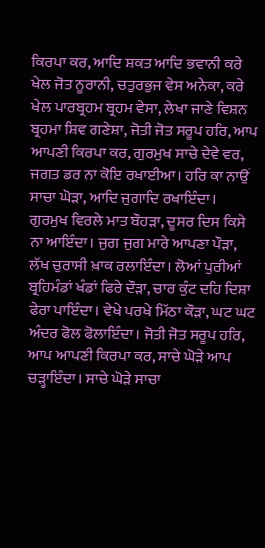ਕਿਰਪਾ ਕਰ, ਆਦਿ ਸ਼ਕਤ ਆਦਿ ਭਵਾਨੀ ਕਰੇ ਖੇਲ ਜੋਤ ਨੂਰਾਨੀ, ਚਤੁਰਭੁਜ ਵੇਸ ਅਨੇਕਾ, ਕਰੇ ਖੇਲ ਪਾਰਬ੍ਰਹਮ ਬ੍ਰਹਮ ਵੇਸਾ, ਲੇਖਾ ਜਾਣੇ ਵਿਸ਼ਨ ਬ੍ਰਹਮਾ ਸ਼ਿਵ ਗਣੇਸ਼ਾ, ਜੋਤੀ ਜੋਤ ਸਰੂਪ ਹਰਿ, ਆਪ ਆਪਣੀ ਕਿਰਪਾ ਕਰ, ਗੁਰਮੁਖ ਸਾਚੇ ਦੇਵੇ ਵਰ, ਜਗਤ ਡਰ ਨਾ ਕੋਇ ਰਖਾਈਆ। ਹਰਿ ਕਾ ਨਾਉਂ ਸਾਚਾ ਘੋੜਾ, ਆਦਿ ਜੁਗਾਦਿ ਰਖਾਇੰਦਾ। ਗੁਰਮੁਖ ਵਿਰਲੇ ਮਾਤ ਬੌਹੜਾ, ਦੂਸਰ ਦਿਸ ਕਿਸੇ ਨਾ ਆਇੰਦਾ। ਜੁਗ ਜੁਗ ਮਾਰੇ ਆਪਣਾ ਪੌੜਾ, ਲੱਖ ਚੁਰਾਸੀ ਖ਼ਾਕ ਰਲਾਇੰਦਾ। ਲੋਆਂ ਪੁਰੀਆਂ ਬ੍ਰਹਿਮੰਡਾਂ ਖੰਡਾਂ ਫਿਰੇ ਦੌੜਾ, ਚਾਰ ਕੁੰਟ ਦਹਿ ਦਿਸ਼ਾ ਫੇਰਾ ਪਾਇੰਦਾ। ਵੇਖੇ ਪਰਖੇ ਮਿੱਠਾ ਕੌੜਾ, ਘਟ ਘਟ ਅੰਦਰ ਫੋਲ ਫੋਲਾਇੰਦਾ। ਜੋਤੀ ਜੋਤ ਸਰੂਪ ਹਰਿ, ਆਪ ਆਪਣੀ ਕਿਰਪਾ ਕਰ, ਸਾਚੇ ਘੋੜੇ ਆਪ ਚੜ੍ਹਾਇੰਦਾ। ਸਾਚੇ ਘੋੜੇ ਸਾਚਾ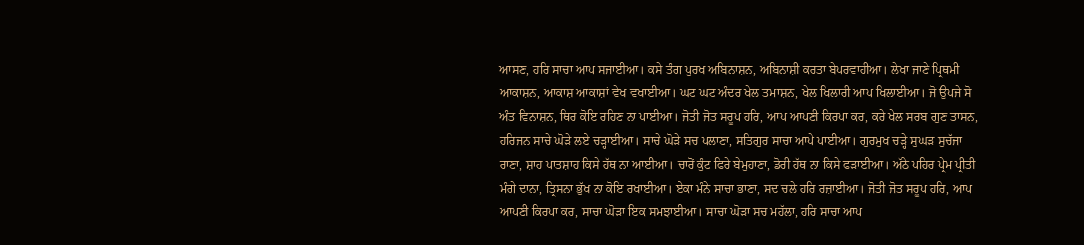ਆਸਣ, ਹਰਿ ਸਾਚਾ ਆਪ ਸਜਾਈਆ। ਕਸੇ ਤੰਗ ਪੁਰਖ ਅਬਿਨਾਸ਼ਨ, ਅਬਿਨਾਸ਼ੀ ਕਰਤਾ ਬੇਪਰਵਾਹੀਆ। ਲੇਖਾ ਜਾਣੇ ਪ੍ਰਿਥਮੀ ਆਕਾਸ਼ਨ, ਆਕਾਸ਼ ਆਕਾਸ਼ਾਂ ਵੇਖ ਵਖਾਈਆ। ਘਟ ਘਟ ਅੰਦਰ ਖੇਲ ਤਮਾਸ਼ਨ, ਖੇਲ ਖਿਲਾਰੀ ਆਪ ਖਿਲਾਈਆ। ਜੋ ਉਪਜੇ ਸੋ ਅੰਤ ਵਿਨਾਸ਼ਨ, ਥਿਰ ਕੋਇ ਰਹਿਣ ਨਾ ਪਾਈਆ। ਜੋਤੀ ਜੋਤ ਸਰੂਪ ਹਰਿ, ਆਪ ਆਪਣੀ ਕਿਰਪਾ ਕਰ, ਕਰੇ ਖੇਲ ਸਰਬ ਗੁਣ ਤਾਸਨ, ਹਰਿਜਨ ਸਾਚੇ ਘੋੜੇ ਲਏ ਚੜ੍ਹਾਈਆ। ਸਾਚੇ ਘੋੜੇ ਸਚ ਪਲਾਣਾ, ਸਤਿਗੁਰ ਸਾਚਾ ਆਪੇ ਪਾਈਆ। ਗੁਰਮੁਖ ਚੜ੍ਹੇ ਸੁਘੜ ਸੁਚੱਜਾ ਰਾਣਾ, ਸ਼ਾਹ ਪਾਤਸ਼ਾਹ ਕਿਸੇ ਹੱਥ ਨਾ ਆਈਆ। ਚਾਰੋਂ ਕੁੰਟ ਫਿਰੇ ਬੇਮੁਹਾਣਾ, ਡੋਰੀ ਹੱਥ ਨਾ ਕਿਸੇ ਫੜਾਈਆ। ਅੱਠੇ ਪਹਿਰ ਪ੍ਰੇਮ ਪ੍ਰੀਤੀ ਮੰਗੇ ਦਾਨਾ, ਤ੍ਰਿਸਨਾ ਭੁੱਖ ਨਾ ਕੋਇ ਰਖਾਈਆ। ਏਕਾ ਮੰਨੇ ਸਾਚਾ ਭਾਣਾ, ਸਦ ਚਲੇ ਹਰਿ ਰਜ਼ਾਈਆ। ਜੋਤੀ ਜੋਤ ਸਰੂਪ ਹਰਿ, ਆਪ ਆਪਣੀ ਕਿਰਪਾ ਕਰ, ਸਾਚਾ ਘੋੜਾ ਇਕ ਸਮਝਾਈਆ। ਸਾਚਾ ਘੋੜਾ ਸਚ ਮਹੱਲਾ, ਹਰਿ ਸਾਚਾ ਆਪ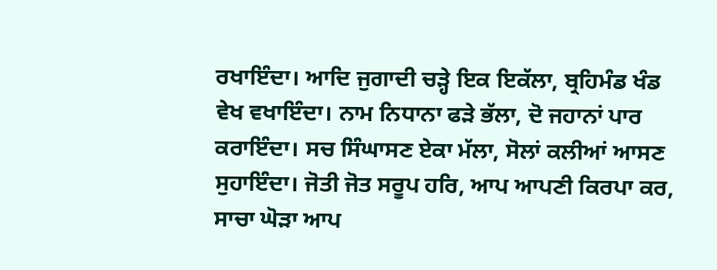ਰਖਾਇੰਦਾ। ਆਦਿ ਜੁਗਾਦੀ ਚੜ੍ਹੇ ਇਕ ਇਕੱਲਾ, ਬ੍ਰਹਿਮੰਡ ਖੰਡ ਵੇਖ ਵਖਾਇੰਦਾ। ਨਾਮ ਨਿਧਾਨਾ ਫੜੇ ਭੱਲਾ, ਦੋ ਜਹਾਨਾਂ ਪਾਰ ਕਰਾਇੰਦਾ। ਸਚ ਸਿੰਘਾਸਣ ਏਕਾ ਮੱਲਾ, ਸੋਲਾਂ ਕਲੀਆਂ ਆਸਣ ਸੁਹਾਇੰਦਾ। ਜੋਤੀ ਜੋਤ ਸਰੂਪ ਹਰਿ, ਆਪ ਆਪਣੀ ਕਿਰਪਾ ਕਰ, ਸਾਚਾ ਘੋੜਾ ਆਪ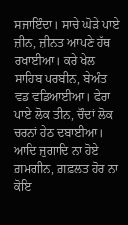ਸਜਾਇੰਦਾ। ਸਾਚੇ ਘੋੜੇ ਪਾਏ ਜ਼ੀਨ, ਜ਼ੀਨਤ ਆਪਣੇ ਹੱਥ ਰਖਾਈਆ। ਕਰੇ ਖੇਲ ਸਾਹਿਬ ਪਰਬੀਨ, ਬੇਅੰਤ ਵਡ ਵਡਿਆਈਆ। ਫੇਰਾ ਪਾਏ ਲੋਕ ਤੀਨ, ਚੌਦਾਂ ਲੋਕ ਚਰਨਾਂ ਹੇਠ ਦਬਾਈਆ। ਆਦਿ ਜੁਗਾਦਿ ਨਾ ਹੋਏ ਗ਼ਮਗੀਨ, ਗ਼ਫ਼ਲਤ ਹੋਰ ਨਾ ਕੋਇ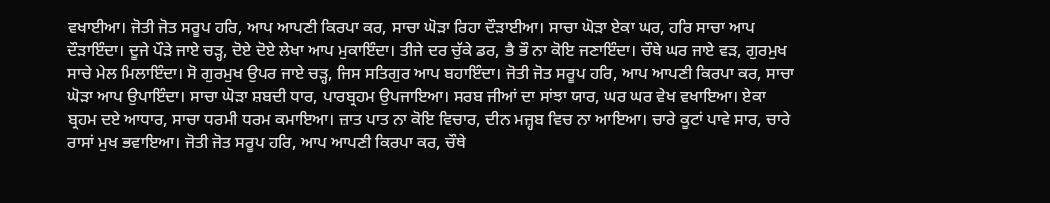ਵਖਾਈਆ। ਜੋਤੀ ਜੋਤ ਸਰੂਪ ਹਰਿ, ਆਪ ਆਪਣੀ ਕਿਰਪਾ ਕਰ, ਸਾਚਾ ਘੋੜਾ ਰਿਹਾ ਦੌੜਾਈਆ। ਸਾਚਾ ਘੋੜਾ ਏਕਾ ਘਰ, ਹਰਿ ਸਾਚਾ ਆਪ ਦੌੜਾਇੰਦਾ। ਦੂਜੇ ਪੌੜੇ ਜਾਏ ਚੜ੍ਹ, ਦੋਏ ਦੋਏ ਲੇਖਾ ਆਪ ਮੁਕਾਇੰਦਾ। ਤੀਜੇ ਦਰ ਚੁੱਕੇ ਡਰ, ਭੈ ਭੌ ਨਾ ਕੋਇ ਜਣਾਇੰਦਾ। ਚੌਥੇ ਘਰ ਜਾਏ ਵੜ, ਗੁਰਮੁਖ ਸਾਚੇ ਮੇਲ ਮਿਲਾਇੰਦਾ। ਸੋ ਗੁਰਮੁਖ ਉਪਰ ਜਾਏ ਚੜ੍ਹ, ਜਿਸ ਸਤਿਗੁਰ ਆਪ ਬਹਾਇੰਦਾ। ਜੋਤੀ ਜੋਤ ਸਰੂਪ ਹਰਿ, ਆਪ ਆਪਣੀ ਕਿਰਪਾ ਕਰ, ਸਾਚਾ ਘੋੜਾ ਆਪ ਉਪਾਇੰਦਾ। ਸਾਚਾ ਘੋੜਾ ਸ਼ਬਦੀ ਧਾਰ, ਪਾਰਬ੍ਰਹਮ ਉਪਜਾਇਆ। ਸਰਬ ਜੀਆਂ ਦਾ ਸਾਂਝਾ ਯਾਰ, ਘਰ ਘਰ ਵੇਖ ਵਖਾਇਆ। ਏਕਾ ਬ੍ਰਹਮ ਦਏ ਆਧਾਰ, ਸਾਚਾ ਧਰਮੀ ਧਰਮ ਕਮਾਇਆ। ਜ਼ਾਤ ਪਾਤ ਨਾ ਕੋਇ ਵਿਚਾਰ, ਦੀਨ ਮਜ਼੍ਹਬ ਵਿਚ ਨਾ ਆਇਆ। ਚਾਰੇ ਕੂਟਾਂ ਪਾਵੇ ਸਾਰ, ਚਾਰੇ ਰਾਸਾਂ ਮੁਖ ਭਵਾਇਆ। ਜੋਤੀ ਜੋਤ ਸਰੂਪ ਹਰਿ, ਆਪ ਆਪਣੀ ਕਿਰਪਾ ਕਰ, ਚੌਥੇ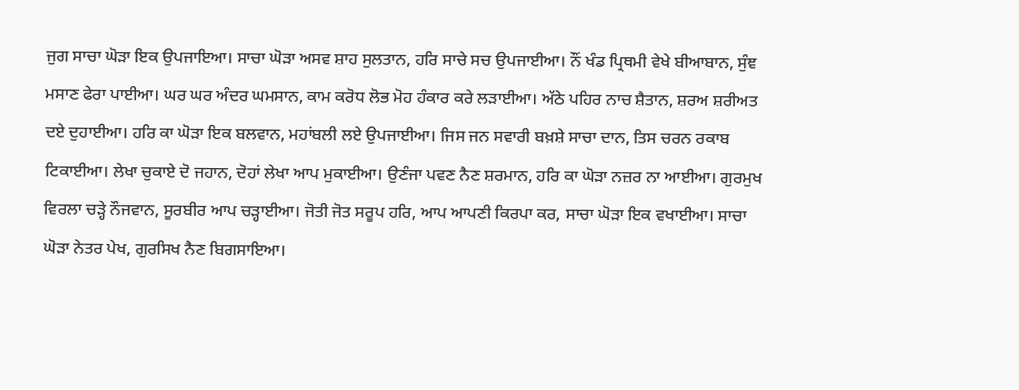ਜੁਗ ਸਾਚਾ ਘੋੜਾ ਇਕ ਉਪਜਾਇਆ। ਸਾਚਾ ਘੋੜਾ ਅਸਵ ਸ਼ਾਹ ਸੁਲਤਾਨ, ਹਰਿ ਸਾਚੇ ਸਚ ਉਪਜਾਈਆ। ਨੌਂ ਖੰਡ ਪ੍ਰਿਥਮੀ ਵੇਖੇ ਬੀਆਬਾਨ, ਸੁੰਞ ਮਸਾਣ ਫੇਰਾ ਪਾਈਆ। ਘਰ ਘਰ ਅੰਦਰ ਘਮਸਾਨ, ਕਾਮ ਕਰੋਧ ਲੋਭ ਮੋਹ ਹੰਕਾਰ ਕਰੇ ਲੜਾਈਆ। ਅੱਠੇ ਪਹਿਰ ਨਾਚ ਸ਼ੈਤਾਨ, ਸ਼ਰਅ ਸ਼ਰੀਅਤ ਦਏ ਦੁਹਾਈਆ। ਹਰਿ ਕਾ ਘੋੜਾ ਇਕ ਬਲਵਾਨ, ਮਹਾਂਬਲੀ ਲਏ ਉਪਜਾਈਆ। ਜਿਸ ਜਨ ਸਵਾਰੀ ਬਖ਼ਸ਼ੇ ਸਾਚਾ ਦਾਨ, ਤਿਸ ਚਰਨ ਰਕਾਬ ਟਿਕਾਈਆ। ਲੇਖਾ ਚੁਕਾਏ ਦੋ ਜਹਾਨ, ਦੋਹਾਂ ਲੇਖਾ ਆਪ ਮੁਕਾਈਆ। ਉਣੰਜਾ ਪਵਣ ਨੈਣ ਸ਼ਰਮਾਨ, ਹਰਿ ਕਾ ਘੋੜਾ ਨਜ਼ਰ ਨਾ ਆਈਆ। ਗੁਰਮੁਖ ਵਿਰਲਾ ਚੜ੍ਹੇ ਨੌਜਵਾਨ, ਸੂਰਬੀਰ ਆਪ ਚੜ੍ਹਾਈਆ। ਜੋਤੀ ਜੋਤ ਸਰੂਪ ਹਰਿ, ਆਪ ਆਪਣੀ ਕਿਰਪਾ ਕਰ, ਸਾਚਾ ਘੋੜਾ ਇਕ ਵਖਾਈਆ। ਸਾਚਾ ਘੋੜਾ ਨੇਤਰ ਪੇਖ, ਗੁਰਸਿਖ ਨੈਣ ਬਿਗਸਾਇਆ।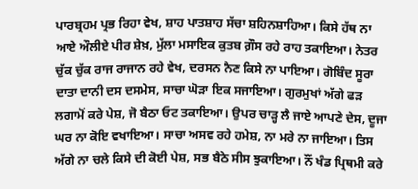ਪਾਰਬ੍ਰਹਮ ਪ੍ਰਭ ਰਿਹਾ ਵੇਖ, ਸ਼ਾਹ ਪਾਤਸ਼ਾਹ ਸੱਚਾ ਸ਼ਹਿਨਸ਼ਾਹਿਆ। ਕਿਸੇ ਹੱਥ ਨਾ ਆਏ ਔਲੀਏ ਪੀਰ ਸ਼ੇਖ਼, ਮੁੱਲਾ ਮਸਾਇਕ ਕੁਤਬ ਗ਼ੌਸ ਰਹੇ ਰਾਹ ਤਕਾਇਆ। ਨੇਤਰ ਚੁੱਕ ਚੁੱਕ ਰਾਜ ਰਾਜਾਨ ਰਹੇ ਵੇਖ, ਦਰਸਨ ਨੈਣ ਕਿਸੇ ਨਾ ਪਾਇਆ। ਗੋਬਿੰਦ ਸੂਰਾ ਦਾਤਾ ਦਾਨੀ ਦਸ ਦਸਮੇਸ, ਸਾਚਾ ਘੋੜਾ ਇਕ ਸਜਾਇਆ। ਗੁਰਮੁਖਾਂ ਅੱਗੇ ਫੜ ਲਗਾਮੋਂ ਕਰੇ ਪੇਸ਼, ਜੋ ਬੈਠਾ ਓਟ ਤਕਾਇਆ। ਉਪਰ ਚਾੜ੍ਹ ਲੈ ਜਾਏ ਆਪਣੇ ਦੇਸ, ਦੂਜਾ ਘਰ ਨਾ ਕੋਇ ਵਖਾਇਆ। ਸਾਚਾ ਅਸਵ ਰਹੇ ਹਮੇਸ਼, ਨਾ ਮਰੇ ਨਾ ਜਾਇਆ। ਤਿਸ ਅੱਗੇ ਨਾ ਚਲੇ ਕਿਸੇ ਦੀ ਕੋਈ ਪੇਸ਼, ਸਭ ਬੈਠੇ ਸੀਸ ਝੁਕਾਇਆ। ਨੌਂ ਖੰਡ ਪ੍ਰਿਥਮੀ ਕਰੇ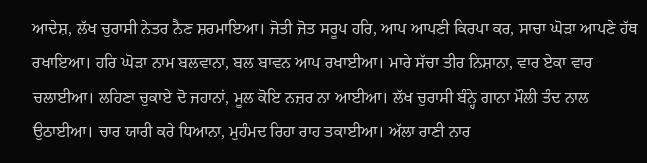ਆਦੇਸ਼, ਲੱਖ ਚੁਰਾਸੀ ਨੇਤਰ ਨੈਣ ਸ਼ਰਮਾਇਆ। ਜੋਤੀ ਜੋਤ ਸਰੂਪ ਹਰਿ, ਆਪ ਆਪਣੀ ਕਿਰਪਾ ਕਰ, ਸਾਚਾ ਘੋੜਾ ਆਪਣੇ ਹੱਥ ਰਖਾਇਆ। ਹਰਿ ਘੋੜਾ ਨਾਮ ਬਲਵਾਨਾ, ਬਲ ਬਾਵਨ ਆਪ ਰਖਾਈਆ। ਮਾਰੇ ਸੱਚਾ ਤੀਰ ਨਿਸ਼ਾਨਾ, ਵਾਰ ਏਕਾ ਵਾਰ ਚਲਾਈਆ। ਲਹਿਣਾ ਚੁਕਾਏ ਦੋ ਜਹਾਨਾਂ, ਮੂਲ ਕੋਇ ਨਜ਼ਰ ਨਾ ਆਈਆ। ਲੱਖ ਚੁਰਾਸੀ ਬੰਨ੍ਹੇ ਗਾਨਾ ਮੌਲੀ ਤੰਦ ਨਾਲ ਉਠਾਈਆ। ਚਾਰ ਯਾਰੀ ਕਰੇ ਧਿਆਨਾ, ਮੁਹੰਮਦ ਰਿਹਾ ਰਾਹ ਤਕਾਈਆ। ਅੱਲਾ ਰਾਣੀ ਨਾਰ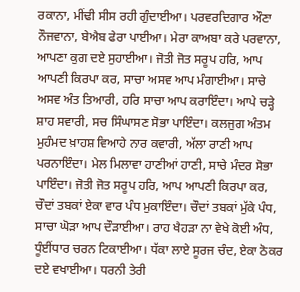ਰਕਾਨਾ, ਮੀਂਢੀ ਸੀਸ ਰਹੀ ਗੁੰਦਾਈਆ। ਪਰਵਰਦਿਗਾਰ ਔਣਾ ਨੌਜਵਾਨਾ, ਬੇਐਬ ਫੇਰਾ ਪਾਈਆ। ਮੇਰਾ ਕਾਅਬਾ ਕਰੇ ਪਰਵਾਨਾ, ਆਪਣਾ ਕੁਗ ਦਏ ਸੁਹਾਈਆ। ਜੋਤੀ ਜੋਤ ਸਰੂਪ ਹਰਿ, ਆਪ ਆਪਣੀ ਕਿਰਪਾ ਕਰ, ਸਾਚਾ ਅਸਵ ਆਪ ਮੰਗਾਈਆ। ਸਾਚੇ ਅਸਵ ਅੰਤ ਤਿਆਰੀ, ਹਰਿ ਸਾਚਾ ਆਪ ਕਰਾਇੰਦਾ। ਆਪੇ ਚੜ੍ਹੇ ਸ਼ਾਹ ਸਵਾਰੀ, ਸਚ ਸਿੰਘਾਸਣ ਸੋਭਾ ਪਾਇੰਦਾ। ਕਲਜੁਗ ਅੰਤਮ ਮੁਹੰਮਦ ਖ਼ਾਹਸ਼ ਵਿਆਹੇ ਨਾਰ ਕਵਾਰੀ, ਅੱਲਾ ਰਾਣੀ ਆਪ ਪਰਨਾਇੰਦਾ। ਮੇਲ ਮਿਲਾਵਾ ਹਾਣੀਆਂ ਹਾਣੀ, ਸਾਚੇ ਮੰਦਰ ਸੋਭਾ ਪਾਇੰਦਾ। ਜੋਤੀ ਜੋਤ ਸਰੂਪ ਹਰਿ, ਆਪ ਆਪਣੀ ਕਿਰਪਾ ਕਰ, ਚੌਦਾਂ ਤਬਕਾਂ ਏਕਾ ਵਾਰ ਪੰਧ ਮੁਕਾਇੰਦਾ। ਚੌਦਾਂ ਤਬਕਾਂ ਮੁੱਕੇ ਪੰਧ, ਸਾਚਾ ਘੋੜਾ ਆਪ ਦੌੜਾਈਆ। ਰਾਹ ਖੈਹੜਾ ਨਾ ਵੇਖੇ ਕੋਈ ਅੰਧ, ਧੂੰਈਂਧਾਰ ਚਰਨ ਟਿਕਾਈਆ। ਧੱਕਾ ਲਾਏ ਸੂਰਜ ਚੰਦ, ਏਕਾ ਠੋਕਰ ਦਏ ਵਖਾਈਆ। ਧਰਨੀ ਤੇਰੀ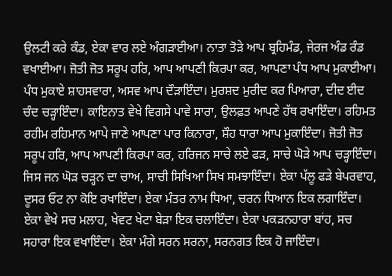ਉਲਟੀ ਕਰੇ ਕੰਡ, ਏਕਾ ਵਾਰ ਲਏ ਅੰਗੜਾਈਆ। ਨਾਤਾ ਤੋੜੇ ਆਪ ਬ੍ਰਹਿਮੰਡ, ਜੇਰਜ ਅੰਡ ਰੰਡ ਵਖਾਈਆ। ਜੋਤੀ ਜੋਤ ਸਰੂਪ ਹਰਿ, ਆਪ ਆਪਣੀ ਕਿਰਪਾ ਕਰ, ਆਪਣਾ ਪੰਧ ਆਪ ਮੁਕਾਈਆ। ਪੰਧ ਮੁਕਾਏ ਸ਼ਾਹਸਵਾਰਾ, ਅਸਵ ਆਪ ਦੌੜਾਇੰਦਾ। ਮੁਰਸ਼ਦ ਮੁਰੀਦ ਕਰ ਪਿਆਰਾ, ਦੀਦ ਈਦ ਚੰਦ ਚੜ੍ਹਾਇੰਦਾ। ਕਾਇਨਾਤ ਵੇਖੇ ਵਿਗਸੇ ਪਾਵੇ ਸਾਰਾ, ਉਲਫ਼ਤ ਆਪਣੇ ਹੱਥ ਰਖਾਇੰਦਾ। ਰਹਿਮਤ ਰਹੀਮ ਰਹਿਮਾਨ ਆਪੇ ਜਾਣੇ ਆਪਣਾ ਪਾਰ ਕਿਨਾਰਾ, ਸ਼ੌਹ ਧਾਰਾ ਆਪ ਮੁਕਾਇੰਦਾ। ਜੋਤੀ ਜੋਤ ਸਰੂਪ ਹਰਿ, ਆਪ ਆਪਣੀ ਕਿਰਪਾ ਕਰ, ਹਰਿਜਨ ਸਾਚੇ ਲਏ ਫੜ, ਸਾਚੇ ਘੋੜੇ ਆਪ ਚੜ੍ਹਾਇੰਦਾ। ਜਿਸ ਜਨ ਘੋੜ ਚੜ੍ਹਨ ਦਾ ਚਾਅ, ਸਾਚੀ ਸਿਖਿਆ ਸਿਖ ਸਮਝਾਇੰਦਾ। ਏਕਾ ਪੱਲੂ ਫੜੇ ਬੇਪਰਵਾਹ, ਦੂਸਰ ਓਟ ਨਾ ਕੋਇ ਰਖਾਇੰਦਾ। ਏਕਾ ਮੰਤਰ ਨਾਮ ਧਿਆ, ਚਰਨ ਧਿਆਨ ਇਕ ਲਗਾਇੰਦਾ। ਏਕਾ ਵੇਖੇ ਸਚ ਮਲਾਹ, ਖੇਵਟ ਖੇਟਾ ਬੇੜਾ ਇਕ ਚਲਾਇੰਦਾ। ਏਕਾ ਪਕੜਨਹਾਰਾ ਬਾਂਹ, ਸਚ ਸਹਾਰਾ ਇਕ ਵਖਾਇੰਦਾ। ਏਕਾ ਮੰਗੇ ਸਰਨ ਸਰਨਾ, ਸਰਨਗਤ ਇਕ ਹੋ ਜਾਇੰਦਾ।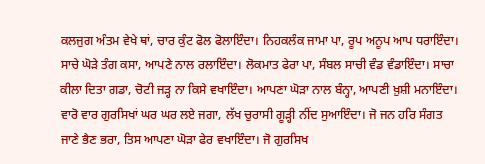ਕਲਜੁਗ ਅੰਤਮ ਵੇਖੇ ਥਾਂ, ਚਾਰ ਕੁੰਟ ਫੋਲ ਫੋਲਾਇੰਦਾ। ਨਿਹਕਲੰਕ ਜਾਮਾ ਪਾ, ਰੂਪ ਅਨੂਪ ਆਪ ਧਰਾਇੰਦਾ। ਸਾਚੇ ਘੋੜੇ ਤੰਗ ਕਸਾ, ਆਪਣੇ ਨਾਲ ਰਲਾਇੰਦਾ। ਲੋਕਮਾਤ ਫੇਰਾ ਪਾ, ਸੰਬਲ ਸਾਚੀ ਵੰਡ ਵੰਡਾਇੰਦਾ। ਸਾਚਾ ਕੀਲਾ ਦਿਤਾ ਗਡਾ, ਚੋਟੀ ਜੜ੍ਹ ਨਾ ਕਿਸੇ ਵਖਾਇੰਦਾ। ਆਪਣਾ ਘੋੜਾ ਨਾਲ ਬੰਨ੍ਹਾ, ਆਪਣੀ ਖ਼ੁਸ਼ੀ ਮਨਾਇੰਦਾ। ਵਾਰੋ ਵਾਰ ਗੁਰਸਿਖਾਂ ਘਰ ਘਰ ਲਏ ਜਗਾ, ਲੱਖ ਚੁਰਾਸੀ ਗੂੜ੍ਹੀ ਨੀਂਦ ਸੁਆਇੰਦਾ। ਜੋ ਜਨ ਹਰਿ ਸੰਗਤ ਜਾਣੇ ਭੈਣ ਭਰਾ, ਤਿਸ ਆਪਣਾ ਘੋੜਾ ਫੇਰ ਵਖਾਇੰਦਾ। ਜੋ ਗੁਰਸਿਖ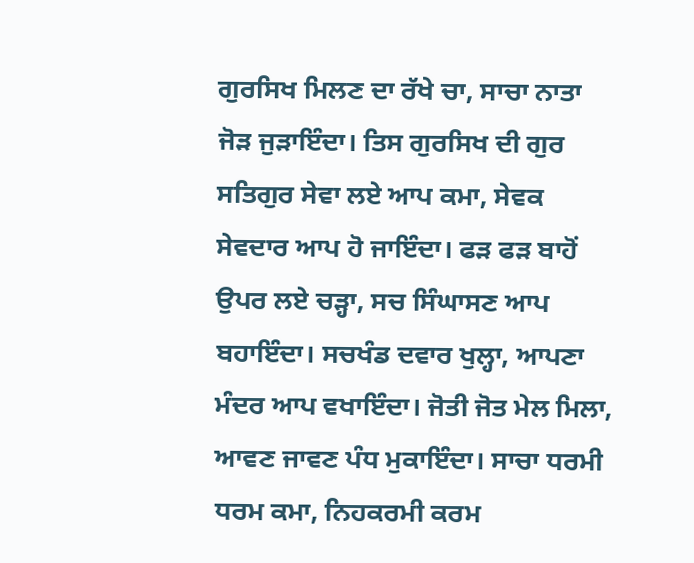ਗੁਰਸਿਖ ਮਿਲਣ ਦਾ ਰੱਖੇ ਚਾ, ਸਾਚਾ ਨਾਤਾ ਜੋੜ ਜੁੜਾਇੰਦਾ। ਤਿਸ ਗੁਰਸਿਖ ਦੀ ਗੁਰ ਸਤਿਗੁਰ ਸੇਵਾ ਲਏ ਆਪ ਕਮਾ, ਸੇਵਕ ਸੇਵਦਾਰ ਆਪ ਹੋ ਜਾਇੰਦਾ। ਫੜ ਫੜ ਬਾਹੋਂ ਉਪਰ ਲਏ ਚੜ੍ਹਾ, ਸਚ ਸਿੰਘਾਸਣ ਆਪ ਬਹਾਇੰਦਾ। ਸਚਖੰਡ ਦਵਾਰ ਖੁਲ੍ਹਾ, ਆਪਣਾ ਮੰਦਰ ਆਪ ਵਖਾਇੰਦਾ। ਜੋਤੀ ਜੋਤ ਮੇਲ ਮਿਲਾ, ਆਵਣ ਜਾਵਣ ਪੰਧ ਮੁਕਾਇੰਦਾ। ਸਾਚਾ ਧਰਮੀ ਧਰਮ ਕਮਾ, ਨਿਹਕਰਮੀ ਕਰਮ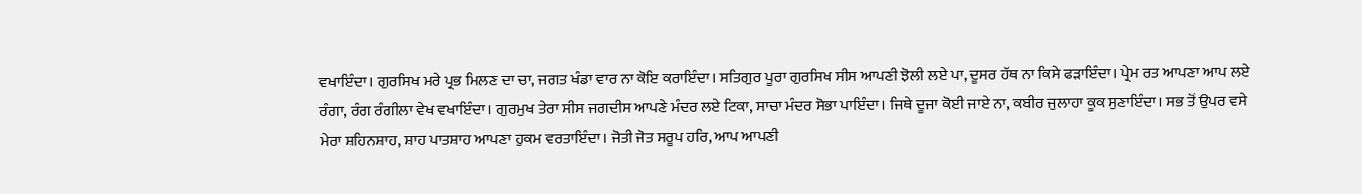ਵਖਾਇੰਦਾ। ਗੁਰਸਿਖ ਮਰੇ ਪ੍ਰਭ ਮਿਲਣ ਦਾ ਚਾ, ਜਗਤ ਖੰਡਾ ਵਾਰ ਨਾ ਕੋਇ ਕਰਾਇੰਦਾ। ਸਤਿਗੁਰ ਪੂਰਾ ਗੁਰਸਿਖ ਸੀਸ ਆਪਣੀ ਝੋਲੀ ਲਏ ਪਾ, ਦੂਸਰ ਹੱਥ ਨਾ ਕਿਸੇ ਫੜਾਇੰਦਾ। ਪ੍ਰੇਮ ਰਤ ਆਪਣਾ ਆਪ ਲਏ ਰੰਗਾ, ਰੰਗ ਰੰਗੀਲਾ ਵੇਖ ਵਖਾਇੰਦਾ। ਗੁਰਮੁਖ ਤੇਰਾ ਸੀਸ ਜਗਦੀਸ ਆਪਣੇ ਮੰਦਰ ਲਏ ਟਿਕਾ, ਸਾਚਾ ਮੰਦਰ ਸੋਭਾ ਪਾਇੰਦਾ। ਜਿਥੇ ਦੂਜਾ ਕੋਈ ਜਾਏ ਨਾ, ਕਬੀਰ ਜੁਲਾਹਾ ਕੂਕ ਸੁਣਾਇੰਦਾ। ਸਭ ਤੋਂ ਉਪਰ ਵਸੇ ਮੇਰਾ ਸ਼ਹਿਨਸ਼ਾਹ, ਸ਼ਾਹ ਪਾਤਸ਼ਾਹ ਆਪਣਾ ਹੁਕਮ ਵਰਤਾਇੰਦਾ। ਜੋਤੀ ਜੋਤ ਸਰੂਪ ਹਰਿ, ਆਪ ਆਪਣੀ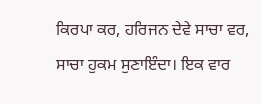ਕਿਰਪਾ ਕਰ, ਹਰਿਜਨ ਦੇਵੇ ਸਾਚਾ ਵਰ, ਸਾਚਾ ਹੁਕਮ ਸੁਣਾਇੰਦਾ। ਇਕ ਵਾਰ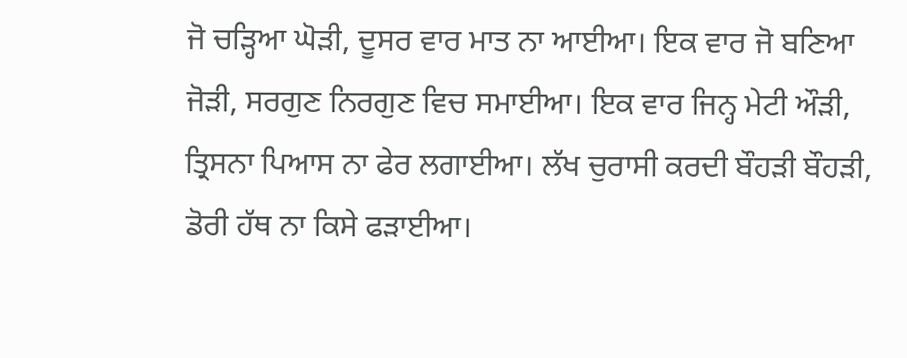ਜੋ ਚੜ੍ਹਿਆ ਘੋੜੀ, ਦੂਸਰ ਵਾਰ ਮਾਤ ਨਾ ਆਈਆ। ਇਕ ਵਾਰ ਜੋ ਬਣਿਆ ਜੋੜੀ, ਸਰਗੁਣ ਨਿਰਗੁਣ ਵਿਚ ਸਮਾਈਆ। ਇਕ ਵਾਰ ਜਿਨ੍ਹ ਮੇਟੀ ਔੜੀ, ਤ੍ਰਿਸਨਾ ਪਿਆਸ ਨਾ ਫੇਰ ਲਗਾਈਆ। ਲੱਖ ਚੁਰਾਸੀ ਕਰਦੀ ਬੌਹੜੀ ਬੌਹੜੀ, ਡੋਰੀ ਹੱਥ ਨਾ ਕਿਸੇ ਫੜਾਈਆ।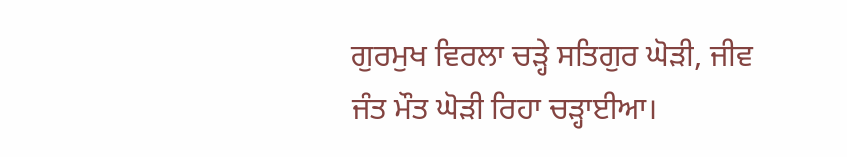ਗੁਰਮੁਖ ਵਿਰਲਾ ਚੜ੍ਹੇ ਸਤਿਗੁਰ ਘੋੜੀ, ਜੀਵ ਜੰਤ ਮੌਤ ਘੋੜੀ ਰਿਹਾ ਚੜ੍ਹਾਈਆ।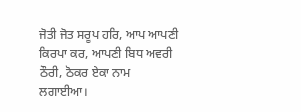ਜੋਤੀ ਜੋਤ ਸਰੂਪ ਹਰਿ, ਆਪ ਆਪਣੀ ਕਿਰਪਾ ਕਰ, ਆਪਣੀ ਬਿਧ ਅਵਰੀ ਠੌਰੀ, ਠੋਕਰ ਏਕਾ ਨਾਮ ਲਗਾਈਆ।